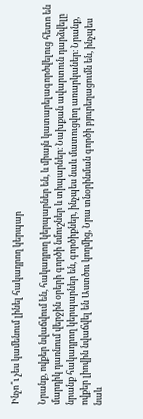Ինչո՞ւ չես կամենում լինել հակադրող կերպար

Նրանք, ովքեր նվաճվում են, հակադրող կերպարներ են, և միայն կատարելագործվելուց հետո են մարդիկ դառնում վերջին օրերի գործի նմուշներ և տիպարներ։ Նախքան ավարտուն դարձվելը նրանք հակադրող կերպարներ են, գործիքներ, ինչպես նաև մատուցվող առարկաներ։ Նրանք, ովքեր լիովին նվաճվել են Աստծու կողմից, Նրա տնօրինման գործի բյուրեղացումն են, ինչպես նաև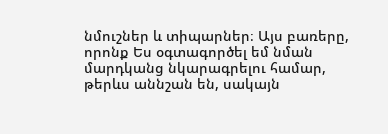նմուշներ և տիպարներ։ Այս բառերը, որոնք Ես օգտագործել եմ նման մարդկանց նկարագրելու համար, թերևս աննշան են, սակայն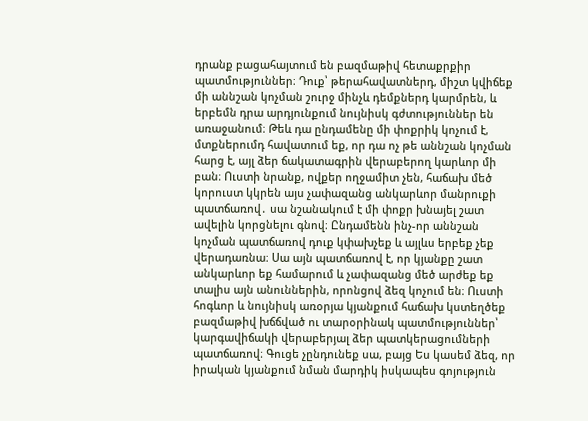դրանք բացահայտում են բազմաթիվ հետաքրքիր պատմություններ։ Դուք՝ թերահավատներդ, միշտ կվիճեք մի աննշան կոչման շուրջ մինչև դեմքներդ կարմրեն, և երբեմն դրա արդյունքում նույնիսկ գժտություններ են առաջանում։ Թեև դա ընդամենը մի փոքրիկ կոչում է, մտքներումդ հավատում եք, որ դա ոչ թե աննշան կոչման հարց է, այլ ձեր ճակատագրին վերաբերող կարևոր մի բան։ Ուստի նրանք, ովքեր ողջամիտ չեն, հաճախ մեծ կորուստ կկրեն այս չափազանց անկարևոր մանրուքի պատճառով․ սա նշանակում է մի փոքր խնայել շատ ավելին կորցնելու գնով։ Ընդամենն ինչ-որ աննշան կոչման պատճառով դուք կփախչեք և այլևս երբեք չեք վերադառնա։ Սա այն պատճառով է, որ կյանքը շատ անկարևոր եք համարում և չափազանց մեծ արժեք եք տալիս այն անուններին, որոնցով ձեզ կոչում են։ Ուստի հոգևոր և նույնիսկ առօրյա կյանքում հաճախ կստեղծեք բազմաթիվ խճճված ու տարօրինակ պատմություններ՝ կարգավիճակի վերաբերյալ ձեր պատկերացումների պատճառով։ Գուցե չընդունեք սա, բայց Ես կասեմ ձեզ, որ իրական կյանքում նման մարդիկ իսկապես գոյություն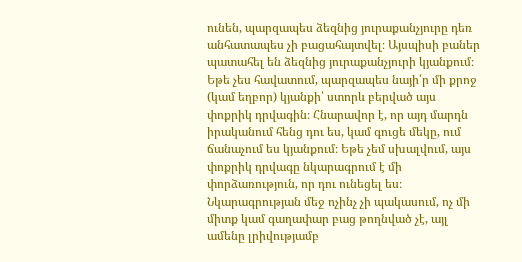ունեն, պարզապես ձեզնից յուրաքանչյուրը դեռ անհատապես չի բացահայտվել։ Այսպիսի բաներ պատահել են ձեզնից յուրաքանչյուրի կյանքում։ Եթե չես հավատում, պարզապես նայի՛ր մի քրոջ (կամ եղբոր) կյանքի՝ ստորև բերված այս փոքրիկ դրվագին։ Հնարավոր է, որ այդ մարդն իրականում հենց դու ես, կամ գուցե մեկը, ում ճանաչում ես կյանքում։ Եթե չեմ սխալվում, այս փոքրիկ դրվագը նկարագրում է մի փորձառություն, որ դու ունեցել ես։ Նկարագրության մեջ ոչինչ չի պակասում, ոչ մի միտք կամ գաղափար բաց թողնված չէ, այլ ամենը լրիվությամբ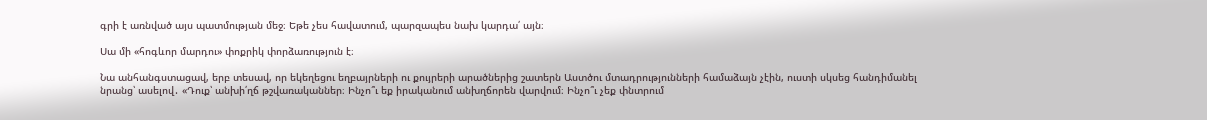գրի է առնված այս պատմության մեջ։ Եթե չես հավատում, պարզապես նախ կարդա՛ այն։

Սա մի «հոգևոր մարդու» փոքրիկ փորձառություն է։

Նա անհանգստացավ, երբ տեսավ, որ եկեղեցու եղբայրների ու քույրերի արածներից շատերն Աստծու մտադրությունների համաձայն չէին, ուստի սկսեց հանդիմանել նրանց՝ ասելով․ «Դուք՝ անխի՛ղճ թշվառականներ։ Ինչո՞ւ եք իրականում անխղճորեն վարվում։ Ինչո՞ւ չեք փնտրում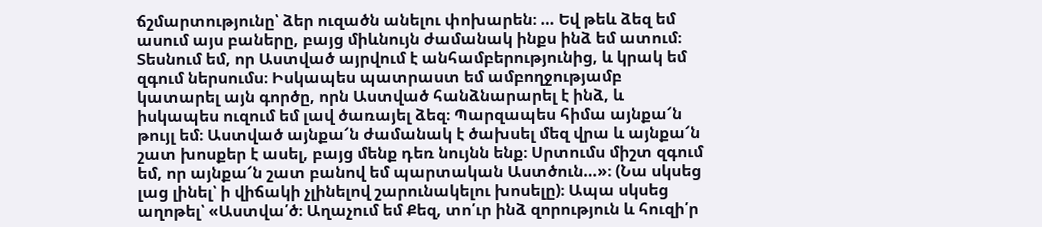ճշմարտությունը՝ ձեր ուզածն անելու փոխարեն։ … Եվ թեև ձեզ եմ ասում այս բաները, բայց միևնույն ժամանակ ինքս ինձ եմ ատում։ Տեսնում եմ, որ Աստված այրվում է անհամբերությունից, և կրակ եմ զգում ներսումս։ Իսկապես պատրաստ եմ ամբողջությամբ կատարել այն գործը, որն Աստված հանձնարարել է ինձ, և իսկապես ուզում եմ լավ ծառայել ձեզ։ Պարզապես հիմա այնքա՜ն թույլ եմ։ Աստված այնքա՜ն ժամանակ է ծախսել մեզ վրա և այնքա՜ն շատ խոսքեր է ասել, բայց մենք դեռ նույնն ենք։ Սրտումս միշտ զգում եմ, որ այնքա՜ն շատ բանով եմ պարտական Աստծուն…»։ (Նա սկսեց լաց լինել՝ ի վիճակի չլինելով շարունակելու խոսելը)։ Ապա սկսեց աղոթել՝ «Աստվա՛ծ։ Աղաչում եմ Քեզ, տո՛ւր ինձ զորություն և հուզի՛ր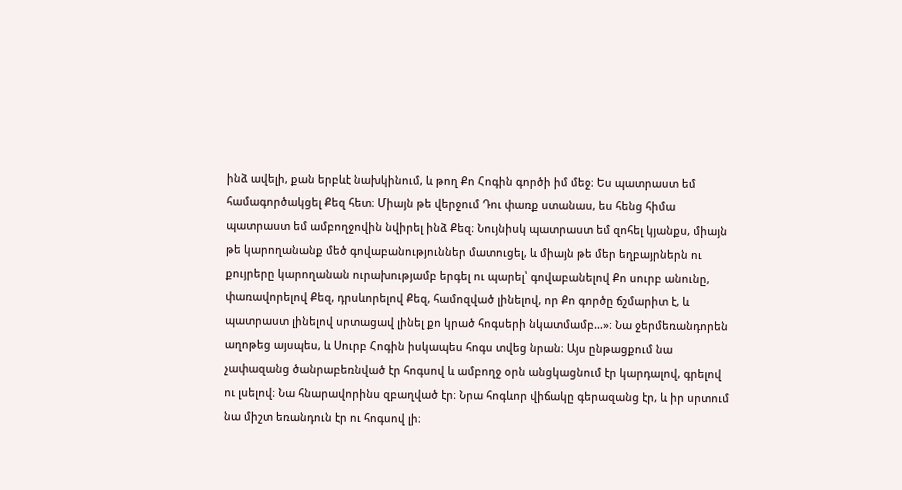ինձ ավելի, քան երբևէ նախկինում, և թող Քո Հոգին գործի իմ մեջ։ Ես պատրաստ եմ համագործակցել Քեզ հետ։ Միայն թե վերջում Դու փառք ստանաս, ես հենց հիմա պատրաստ եմ ամբողջովին նվիրել ինձ Քեզ։ Նույնիսկ պատրաստ եմ զոհել կյանքս, միայն թե կարողանանք մեծ գովաբանություններ մատուցել, և միայն թե մեր եղբայրներն ու քույրերը կարողանան ուրախությամբ երգել ու պարել՝ գովաբանելով Քո սուրբ անունը, փառավորելով Քեզ, դրսևորելով Քեզ, համոզված լինելով, որ Քո գործը ճշմարիտ է, և պատրաստ լինելով սրտացավ լինել քո կրած հոգսերի նկատմամբ…»։ Նա ջերմեռանդորեն աղոթեց այսպես, և Սուրբ Հոգին իսկապես հոգս տվեց նրան։ Այս ընթացքում նա չափազանց ծանրաբեռնված էր հոգսով և ամբողջ օրն անցկացնում էր կարդալով, գրելով ու լսելով։ Նա հնարավորինս զբաղված էր։ Նրա հոգևոր վիճակը գերազանց էր, և իր սրտում նա միշտ եռանդուն էր ու հոգսով լի։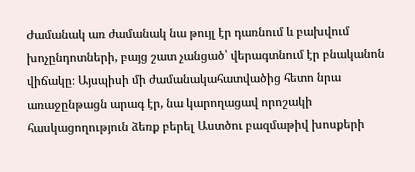Ժամանակ առ ժամանակ նա թույլ էր դառնում և բախվում խոչընդոտների, բայց շատ չանցած՝ վերագտնում էր բնականոն վիճակը։ Այսպիսի մի ժամանակահատվածից հետո նրա առաջընթացն արագ էր, նա կարողացավ որոշակի հասկացողություն ձեռք բերել Աստծու բազմաթիվ խոսքերի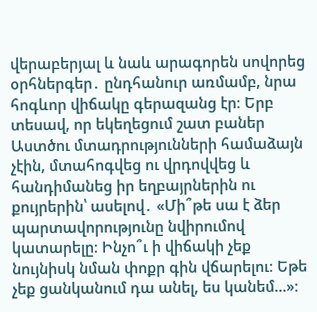վերաբերյալ և նաև արագորեն սովորեց օրհներգեր․ ընդհանուր առմամբ, նրա հոգևոր վիճակը գերազանց էր։ Երբ տեսավ, որ եկեղեցում շատ բաներ Աստծու մտադրությունների համաձայն չէին, մտահոգվեց ու վրդովվեց և հանդիմանեց իր եղբայրներին ու քույրերին՝ ասելով․ «Մի՞թե սա է ձեր պարտավորությունը նվիրումով կատարելը։ Ինչո՞ւ ի վիճակի չեք նույնիսկ նման փոքր գին վճարելու։ Եթե չեք ցանկանում դա անել, ես կանեմ…»։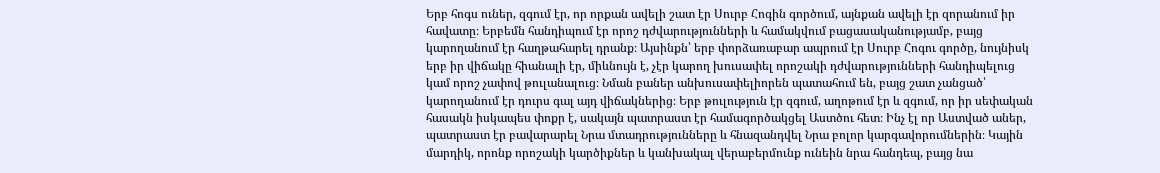Երբ հոգս ուներ, զգում էր, որ որքան ավելի շատ էր Սուրբ Հոգին գործում, այնքան ավելի էր զորանում իր հավատը։ Երբեմն հանդիպում էր որոշ դժվարությունների և համակվում բացասականությամբ, բայց կարողանում էր հաղթահարել դրանք։ Այսինքն՝ երբ փորձառաբար ապրում էր Սուրբ Հոգու գործը, նույնիսկ երբ իր վիճակը հիանալի էր, միևնույն է, չէր կարող խուսափել որոշակի դժվարությունների հանդիպելուց կամ որոշ չափով թուլանալուց։ Նման բաներ անխուսափելիորեն պատահում են, բայց շատ չանցած՝ կարողանում էր դուրս գալ այդ վիճակներից։ Երբ թուլություն էր զգում, աղոթում էր և զգում, որ իր սեփական հասակն իսկապես փոքր է, սակայն պատրաստ էր համագործակցել Աստծու հետ։ Ինչ էլ որ Աստված աներ, պատրաստ էր բավարարել Նրա մտադրությունները և հնազանդվել Նրա բոլոր կարգավորումներին։ Կային մարդիկ, որոնք որոշակի կարծիքներ և կանխակալ վերաբերմունք ունեին նրա հանդեպ, բայց նա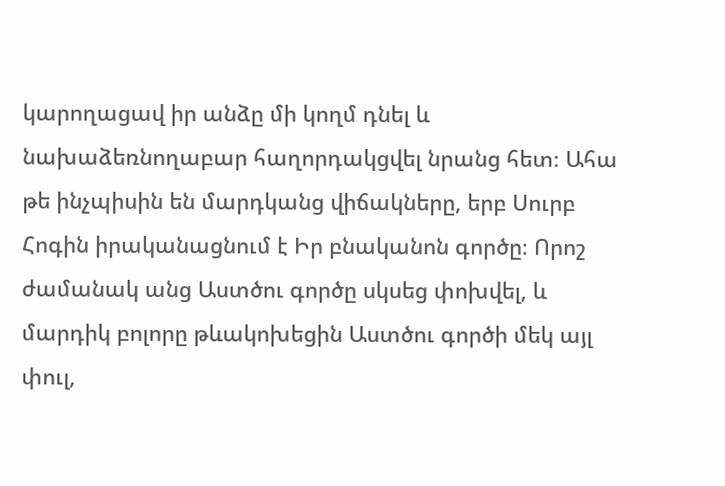կարողացավ իր անձը մի կողմ դնել և նախաձեռնողաբար հաղորդակցվել նրանց հետ։ Ահա թե ինչպիսին են մարդկանց վիճակները, երբ Սուրբ Հոգին իրականացնում է Իր բնականոն գործը։ Որոշ ժամանակ անց Աստծու գործը սկսեց փոխվել, և մարդիկ բոլորը թևակոխեցին Աստծու գործի մեկ այլ փուլ,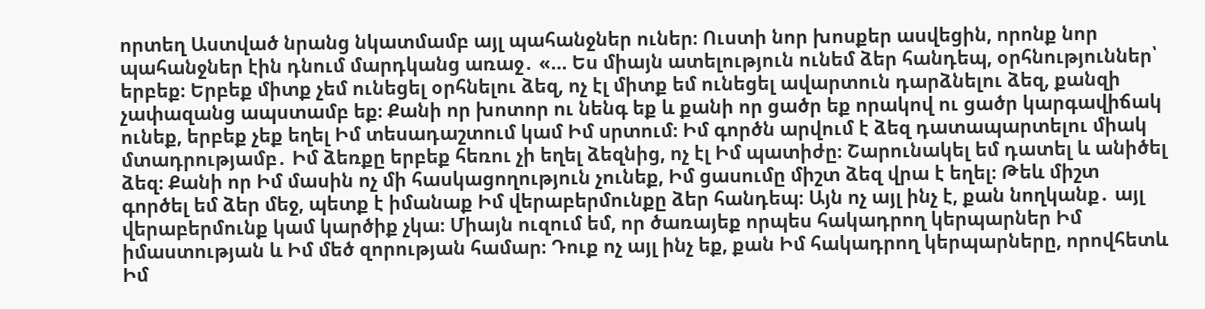որտեղ Աստված նրանց նկատմամբ այլ պահանջներ ուներ։ Ուստի նոր խոսքեր ասվեցին, որոնք նոր պահանջներ էին դնում մարդկանց առաջ․ «… Ես միայն ատելություն ունեմ ձեր հանդեպ, օրհնություններ՝ երբեք։ Երբեք միտք չեմ ունեցել օրհնելու ձեզ, ոչ էլ միտք եմ ունեցել ավարտուն դարձնելու ձեզ, քանզի չափազանց ապստամբ եք։ Քանի որ խոտոր ու նենգ եք և քանի որ ցածր եք որակով ու ցածր կարգավիճակ ունեք, երբեք չեք եղել Իմ տեսադաշտում կամ Իմ սրտում։ Իմ գործն արվում է ձեզ դատապարտելու միակ մտադրությամբ․ Իմ ձեռքը երբեք հեռու չի եղել ձեզնից, ոչ էլ Իմ պատիժը։ Շարունակել եմ դատել և անիծել ձեզ։ Քանի որ Իմ մասին ոչ մի հասկացողություն չունեք, Իմ ցասումը միշտ ձեզ վրա է եղել։ Թեև միշտ գործել եմ ձեր մեջ, պետք է իմանաք Իմ վերաբերմունքը ձեր հանդեպ։ Այն ոչ այլ ինչ է, քան նողկանք․ այլ վերաբերմունք կամ կարծիք չկա։ Միայն ուզում եմ, որ ծառայեք որպես հակադրող կերպարներ Իմ իմաստության և Իմ մեծ զորության համար։ Դուք ոչ այլ ինչ եք, քան Իմ հակադրող կերպարները, որովհետև Իմ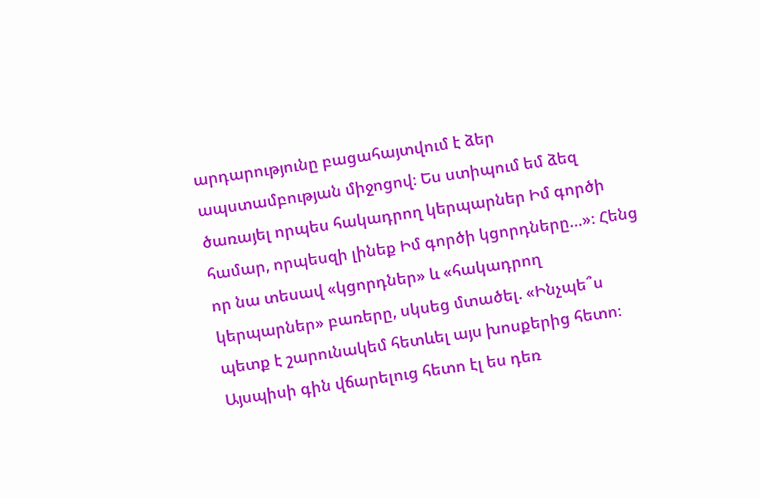արդարությունը բացահայտվում է ձեր ապստամբության միջոցով։ Ես ստիպում եմ ձեզ ծառայել որպես հակադրող կերպարներ Իմ գործի համար, որպեսզի լինեք Իմ գործի կցորդները…»։ Հենց որ նա տեսավ «կցորդներ» և «հակադրող կերպարներ» բառերը, սկսեց մտածել. «Ինչպե՞ս պետք է շարունակեմ հետևել այս խոսքերից հետո։ Այսպիսի գին վճարելուց հետո էլ ես դեռ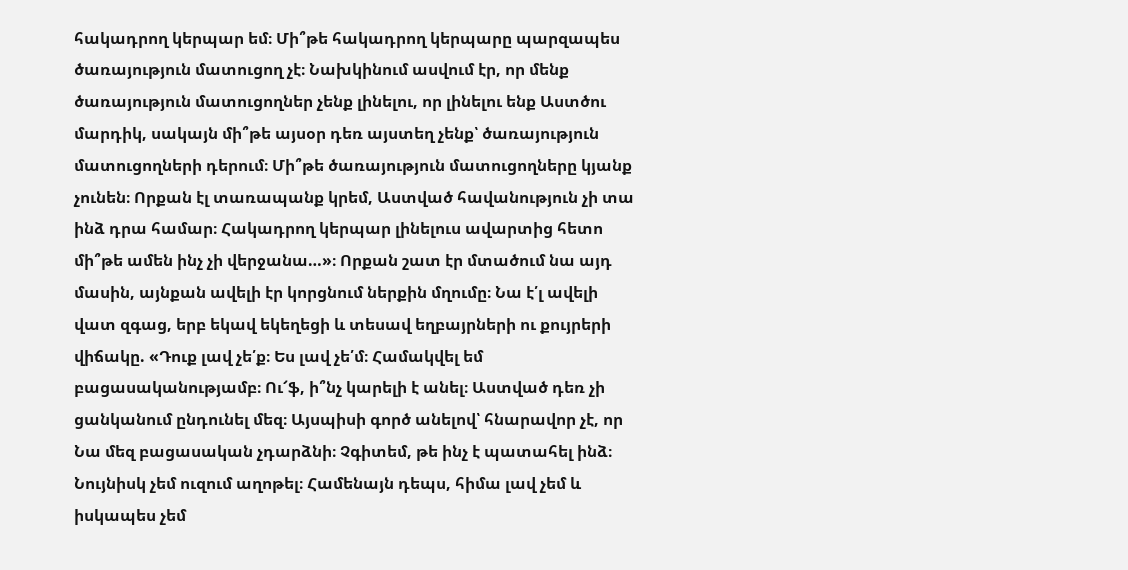հակադրող կերպար եմ։ Մի՞թե հակադրող կերպարը պարզապես ծառայություն մատուցող չէ։ Նախկինում ասվում էր, որ մենք ծառայություն մատուցողներ չենք լինելու, որ լինելու ենք Աստծու մարդիկ, սակայն մի՞թե այսօր դեռ այստեղ չենք՝ ծառայություն մատուցողների դերում։ Մի՞թե ծառայություն մատուցողները կյանք չունեն։ Որքան էլ տառապանք կրեմ, Աստված հավանություն չի տա ինձ դրա համար։ Հակադրող կերպար լինելուս ավարտից հետո մի՞թե ամեն ինչ չի վերջանա…»։ Որքան շատ էր մտածում նա այդ մասին, այնքան ավելի էր կորցնում ներքին մղումը։ Նա է՛լ ավելի վատ զգաց, երբ եկավ եկեղեցի և տեսավ եղբայրների ու քույրերի վիճակը. «Դուք լավ չե՛ք։ Ես լավ չե՛մ։ Համակվել եմ բացասականությամբ։ Ու՜ֆ, ի՞նչ կարելի է անել։ Աստված դեռ չի ցանկանում ընդունել մեզ։ Այսպիսի գործ անելով՝ հնարավոր չէ, որ Նա մեզ բացասական չդարձնի։ Չգիտեմ, թե ինչ է պատահել ինձ։ Նույնիսկ չեմ ուզում աղոթել։ Համենայն դեպս, հիմա լավ չեմ և իսկապես չեմ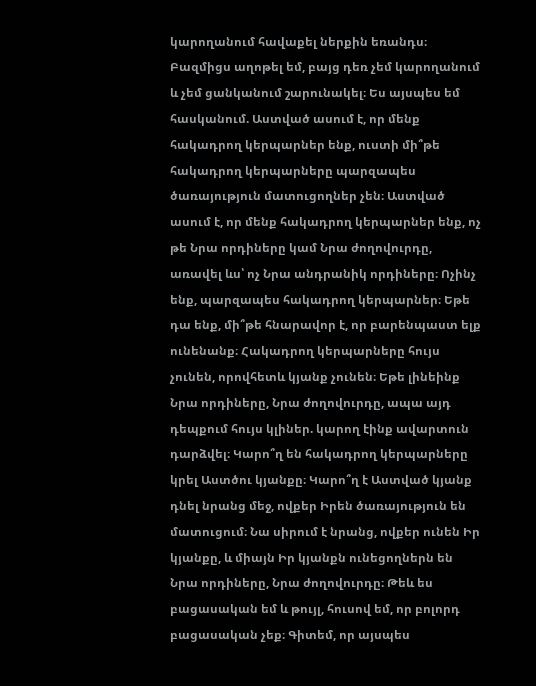կարողանում հավաքել ներքին եռանդս։ Բազմիցս աղոթել եմ, բայց դեռ չեմ կարողանում և չեմ ցանկանում շարունակել։ Ես այսպես եմ հասկանում. Աստված ասում է, որ մենք հակադրող կերպարներ ենք, ուստի մի՞թե հակադրող կերպարները պարզապես ծառայություն մատուցողներ չեն։ Աստված ասում է, որ մենք հակադրող կերպարներ ենք, ոչ թե Նրա որդիները կամ Նրա ժողովուրդը, առավել ևս՝ ոչ Նրա անդրանիկ որդիները։ Ոչինչ ենք, պարզապես հակադրող կերպարներ։ Եթե դա ենք, մի՞թե հնարավոր է, որ բարենպաստ ելք ունենանք։ Հակադրող կերպարները հույս չունեն, որովհետև կյանք չունեն։ Եթե լինեինք Նրա որդիները, Նրա ժողովուրդը, ապա այդ դեպքում հույս կլիներ. կարող էինք ավարտուն դարձվել։ Կարո՞ղ են հակադրող կերպարները կրել Աստծու կյանքը։ Կարո՞ղ է Աստված կյանք դնել նրանց մեջ, ովքեր Իրեն ծառայություն են մատուցում։ Նա սիրում է նրանց, ովքեր ունեն Իր կյանքը, և միայն Իր կյանքն ունեցողներն են Նրա որդիները, Նրա ժողովուրդը։ Թեև ես բացասական եմ և թույլ, հուսով եմ, որ բոլորդ բացասական չեք։ Գիտեմ, որ այսպես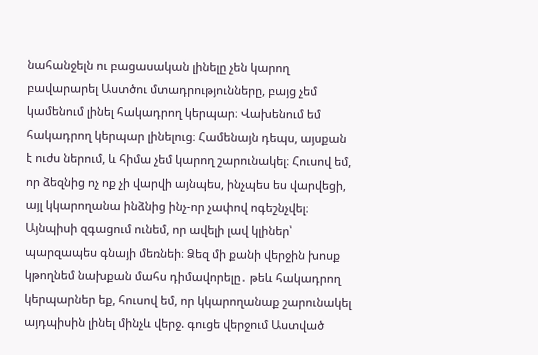նահանջելն ու բացասական լինելը չեն կարող բավարարել Աստծու մտադրությունները, բայց չեմ կամենում լինել հակադրող կերպար։ Վախենում եմ հակադրող կերպար լինելուց։ Համենայն դեպս, այսքան է ուժս ներում, և հիմա չեմ կարող շարունակել։ Հուսով եմ, որ ձեզնից ոչ ոք չի վարվի այնպես, ինչպես ես վարվեցի, այլ կկարողանա ինձնից ինչ-որ չափով ոգեշնչվել։ Այնպիսի զգացում ունեմ, որ ավելի լավ կլիներ՝ պարզապես գնայի մեռնեի։ Ձեզ մի քանի վերջին խոսք կթողնեմ նախքան մահս դիմավորելը․ թեև հակադրող կերպարներ եք, հուսով եմ, որ կկարողանաք շարունակել այդպիսին լինել մինչև վերջ. գուցե վերջում Աստված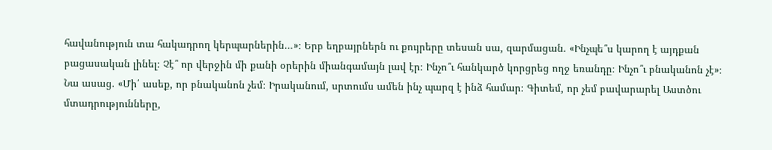հավանություն տա հակադրող կերպարներին…»։ Երբ եղբայրներն ու քույրերը տեսան սա, զարմացան. «Ինչպե՞ս կարող է այդքան բացասական լինել։ Չէ՞ որ վերջին մի քանի օրերին միանգամայն լավ էր։ Ինչո՞ւ հանկարծ կորցրեց ողջ եռանդը։ Ինչո՞ւ բնականոն չէ»։ Նա ասաց. «Մի՛ ասեք, որ բնականոն չեմ։ Իրականում, սրտումս ամեն ինչ պարզ է ինձ համար։ Գիտեմ, որ չեմ բավարարել Աստծու մտադրությունները,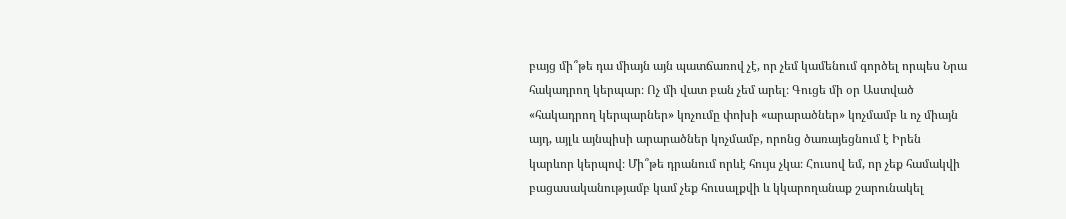բայց մի՞թե դա միայն այն պատճառով չէ, որ չեմ կամենում գործել որպես Նրա հակադրող կերպար։ Ոչ մի վատ բան չեմ արել։ Գուցե մի օր Աստված «հակադրող կերպարներ» կոչումը փոխի «արարածներ» կոչմամբ և ոչ միայն այդ, այլև այնպիսի արարածներ կոչմամբ, որոնց ծառայեցնում է Իրեն կարևոր կերպով։ Մի՞թե դրանում որևէ հույս չկա։ Հուսով եմ, որ չեք համակվի բացասականությամբ կամ չեք հուսալքվի և կկարողանաք շարունակել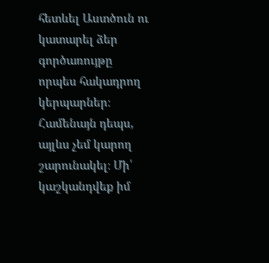հետևել Աստծուն ու կատարել ձեր գործառույթը որպես հակադրող կերպարներ։ Համենայն դեպս, այլևս չեմ կարող շարունակել։ Մի՛ կաշկանդվեք իմ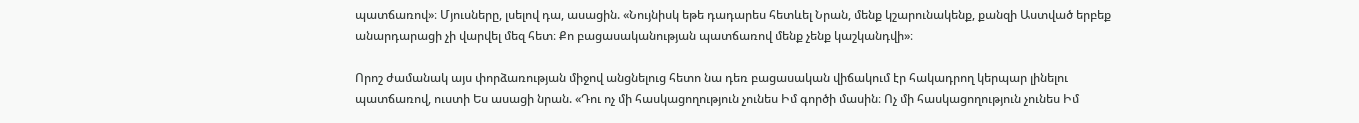պատճառով»։ Մյուսները, լսելով դա, ասացին. «Նույնիսկ եթե դադարես հետևել Նրան, մենք կշարունակենք, քանզի Աստված երբեք անարդարացի չի վարվել մեզ հետ։ Քո բացասականության պատճառով մենք չենք կաշկանդվի»։

Որոշ ժամանակ այս փորձառության միջով անցնելուց հետո նա դեռ բացասական վիճակում էր հակադրող կերպար լինելու պատճառով, ուստի Ես ասացի նրան. «Դու ոչ մի հասկացողություն չունես Իմ գործի մասին։ Ոչ մի հասկացողություն չունես Իմ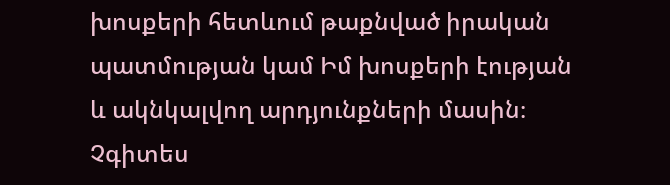խոսքերի հետևում թաքնված իրական պատմության կամ Իմ խոսքերի էության և ակնկալվող արդյունքների մասին։ Չգիտես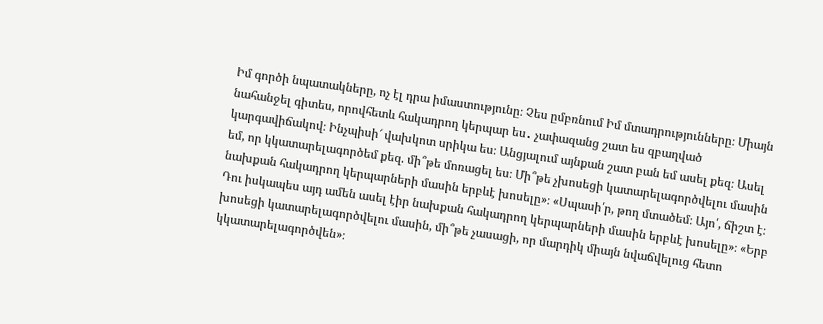Իմ գործի նպատակները, ոչ էլ դրա իմաստությունը։ Չես ըմբռնում Իմ մտադրությունները։ Միայն նահանջել գիտես, որովհետև հակադրող կերպար ես․ չափազանց շատ ես զբաղված կարգավիճակով։ Ինչպիսի՜ վախկոտ սրիկա ես։ Անցյալում այնքան շատ բան եմ ասել քեզ։ Ասել եմ, որ կկատարելագործեմ քեզ. մի՞թե մոռացել ես։ Մի՞թե չխոսեցի կատարելագործվելու մասին նախքան հակադրող կերպարների մասին երբևէ խոսելը»։ «Սպասի՛ր, թող մտածեմ։ Այո՛, ճիշտ է։ Դու իսկապես այդ ամեն ասել էիր նախքան հակադրող կերպարների մասին երբևէ խոսելը»։ «Երբ խոսեցի կատարելագործվելու մասին, մի՞թե չասացի, որ մարդիկ միայն նվաճվելուց հետո կկատարելագործվեն»։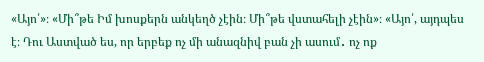«Այո՛»։ «Մի՞թե Իմ խոսքերն անկեղծ չէին։ Մի՞թե վստահելի չէին»։ «Այո՛, այդպես է։ Դու Աստված ես, որ երբեք ոչ մի անազնիվ բան չի ասում․ ոչ ոք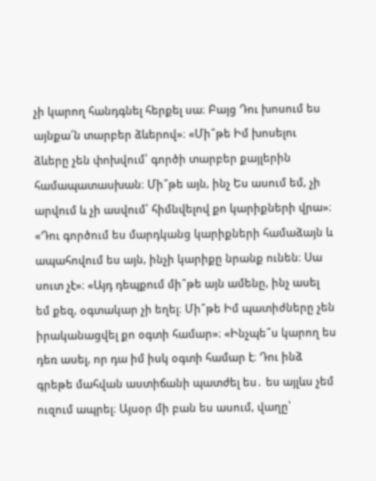չի կարող հանդգնել հերքել սա։ Բայց Դու խոսում ես այնքա՜ն տարբեր ձևերով»։ «Մի՞թե Իմ խոսելու ձևերը չեն փոխվում՝ գործի տարբեր քայլերին համապատասխան։ Մի՞թե այն, ինչ Ես ասում եմ, չի արվում և չի ասվում՝ հիմնվելով քո կարիքների վրա»։ «Դու գործում ես մարդկանց կարիքների համաձայն և ապահովում ես այն, ինչի կարիքը նրանք ունեն։ Սա սուտ չէ»։ «Այդ դեպքում մի՞թե այն ամենը, ինչ ասել եմ քեզ, օգտակար չի եղել։ Մի՞թե Իմ պատիժները չեն իրականացվել քո օգտի համար»։ «Ինչպե՞ս կարող ես դեռ ասել, որ դա իմ իսկ օգտի համար է։ Դու ինձ գրեթե մահվան աստիճանի պատժել ես․ ես այլևս չեմ ուզում ապրել։ Այսօր մի բան ես ասում, վաղը՝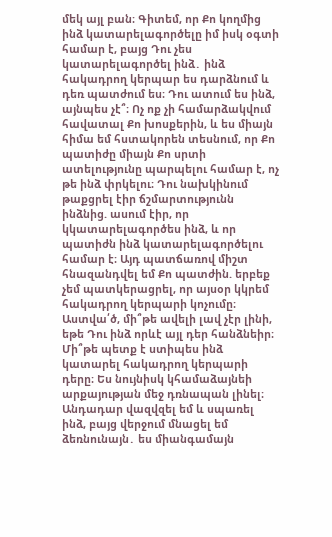մեկ այլ բան։ Գիտեմ, որ Քո կողմից ինձ կատարելագործելը իմ իսկ օգտի համար է, բայց Դու չես կատարելագործել ինձ․ ինձ հակադրող կերպար ես դարձնում և դեռ պատժում ես։ Դու ատում ես ինձ, այնպես չէ՞։ Ոչ ոք չի համարձակվում հավատալ Քո խոսքերին, և ես միայն հիմա եմ հստակորեն տեսնում, որ Քո պատիժը միայն Քո սրտի ատելությունը պարպելու համար է, ոչ թե ինձ փրկելու։ Դու նախկինում թաքցրել էիր ճշմարտությունն ինձնից. ասում էիր, որ կկատարելագործես ինձ, և որ պատիժն ինձ կատարելագործելու համար է։ Այդ պատճառով միշտ հնազանդվել եմ Քո պատժին. երբեք չեմ պատկերացրել, որ այսօր կկրեմ հակադրող կերպարի կոչումը։ Աստվա՛ծ, մի՞թե ավելի լավ չէր լինի, եթե Դու ինձ որևէ այլ դեր հանձնեիր։ Մի՞թե պետք է ստիպես ինձ կատարել հակադրող կերպարի դերը։ Ես նույնիսկ կհամաձայնեի արքայության մեջ դռնապան լինել։ Անդադար վազվզել եմ և սպառել ինձ, բայց վերջում մնացել եմ ձեռնունայն․ ես միանգամայն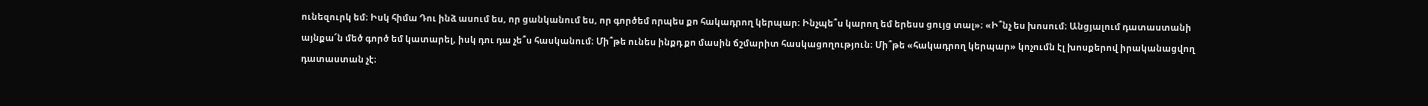ունեզուրկ եմ։ Իսկ հիմա Դու ինձ ասում ես, որ ցանկանում ես, որ գործեմ որպես քո հակադրող կերպար։ Ինչպե՞ս կարող եմ երեսս ցույց տալ»։ «Ի՞նչ ես խոսում։ Անցյալում դատաստանի այնքա՜ն մեծ գործ եմ կատարել, իսկ դու դա չե՞ս հասկանում։ Մի՞թե ունես ինքդ քո մասին ճշմարիտ հասկացողություն։ Մի՞թե «հակադրող կերպար» կոչումն էլ խոսքերով իրականացվող դատաստան չէ։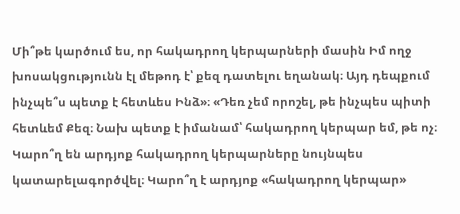Մի՞թե կարծում ես, որ հակադրող կերպարների մասին Իմ ողջ խոսակցությունն էլ մեթոդ է՝ քեզ դատելու եղանակ։ Այդ դեպքում ինչպե՞ս պետք է հետևես Ինձ»։ «Դեռ չեմ որոշել, թե ինչպես պիտի հետևեմ Քեզ։ Նախ պետք է իմանամ՝ հակադրող կերպար եմ, թե ոչ։ Կարո՞ղ են արդյոք հակադրող կերպարները նույնպես կատարելագործվել։ Կարո՞ղ է արդյոք «հակադրող կերպար»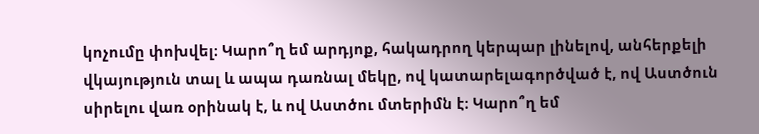կոչումը փոխվել։ Կարո՞ղ եմ արդյոք, հակադրող կերպար լինելով, անհերքելի վկայություն տալ և ապա դառնալ մեկը, ով կատարելագործված է, ով Աստծուն սիրելու վառ օրինակ է, և ով Աստծու մտերիմն է։ Կարո՞ղ եմ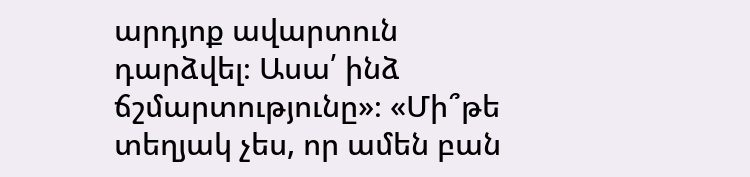արդյոք ավարտուն դարձվել։ Ասա՛ ինձ ճշմարտությունը»։ «Մի՞թե տեղյակ չես, որ ամեն բան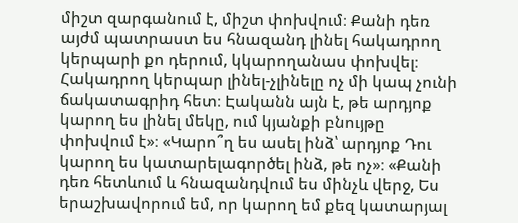միշտ զարգանում է, միշտ փոխվում։ Քանի դեռ այժմ պատրաստ ես հնազանդ լինել հակադրող կերպարի քո դերում, կկարողանաս փոխվել։ Հակադրող կերպար լինել-չլինելը ոչ մի կապ չունի ճակատագրիդ հետ։ Էականն այն է, թե արդյոք կարող ես լինել մեկը, ում կյանքի բնույթը փոխվում է»։ «Կարո՞ղ ես ասել ինձ՝ արդյոք Դու կարող ես կատարելագործել ինձ, թե ոչ»։ «Քանի դեռ հետևում և հնազանդվում ես մինչև վերջ, Ես երաշխավորում եմ, որ կարող եմ քեզ կատարյալ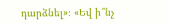դարձնել»։ «Եվ ի՞նչ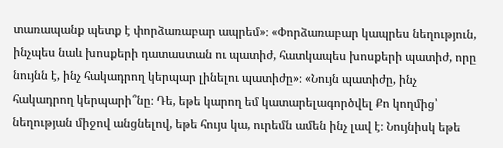տառապանք պետք է փորձառաբար ապրեմ»։ «Փորձառաբար կապրես նեղություն, ինչպես նաև խոսքերի դատաստան ու պատիժ, հատկապես խոսքերի պատիժ, որը նույնն է, ինչ հակադրող կերպար լինելու պատիժը»։ «Նույն պատիժը, ինչ հակադրող կերպարի՞նը։ Դե, եթե կարող եմ կատարելագործվել Քո կողմից՝ նեղության միջով անցնելով, եթե հույս կա, ուրեմն ամեն ինչ լավ է։ Նույնիսկ եթե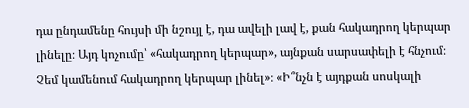դա ընդամենը հույսի մի նշույլ է, դա ավելի լավ է, քան հակադրող կերպար լինելը։ Այդ կոչումը՝ «հակադրող կերպար», այնքան սարսափելի է հնչում։ Չեմ կամենում հակադրող կերպար լինել»։ «Ի՞նչն է այդքան սոսկալի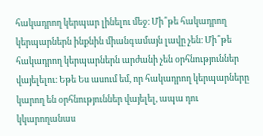հակադրող կերպար լինելու մեջ։ Մի՞թե հակադրող կերպարներն ինքնին միանգամայն լավը չեն։ Մի՞թե հակադրող կերպարներն արժանի չեն օրհնություններ վայելելու։ Եթե Ես ասում եմ, որ հակադրող կերպարները կարող են օրհնություններ վայելել, ապա դու կկարողանաս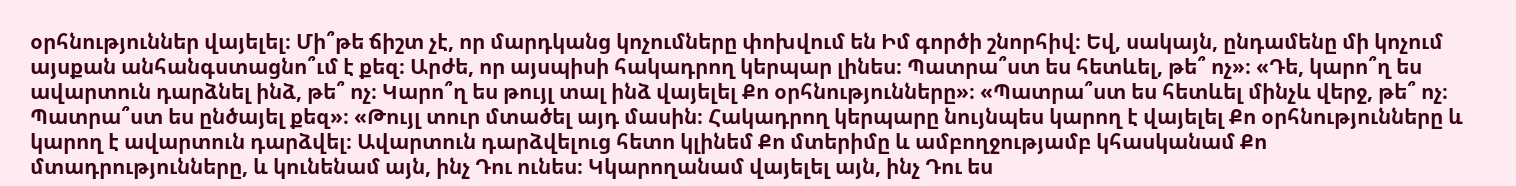օրհնություններ վայելել։ Մի՞թե ճիշտ չէ, որ մարդկանց կոչումները փոխվում են Իմ գործի շնորհիվ։ Եվ, սակայն, ընդամենը մի կոչում այսքան անհանգստացնո՞ւմ է քեզ։ Արժե, որ այսպիսի հակադրող կերպար լինես։ Պատրա՞ստ ես հետևել, թե՞ ոչ»։ «Դե, կարո՞ղ ես ավարտուն դարձնել ինձ, թե՞ ոչ։ Կարո՞ղ ես թույլ տալ ինձ վայելել Քո օրհնությունները»։ «Պատրա՞ստ ես հետևել մինչև վերջ, թե՞ ոչ։ Պատրա՞ստ ես ընծայել քեզ»։ «Թույլ տուր մտածել այդ մասին։ Հակադրող կերպարը նույնպես կարող է վայելել Քո օրհնությունները և կարող է ավարտուն դարձվել։ Ավարտուն դարձվելուց հետո կլինեմ Քո մտերիմը և ամբողջությամբ կհասկանամ Քո մտադրությունները, և կունենամ այն, ինչ Դու ունես։ Կկարողանամ վայելել այն, ինչ Դու ես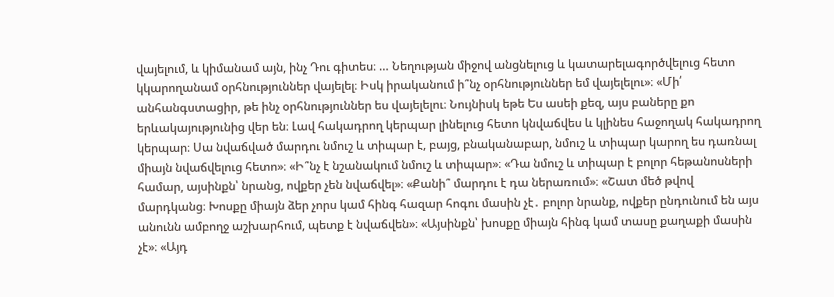վայելում, և կիմանամ այն, ինչ Դու գիտես։ … Նեղության միջով անցնելուց և կատարելագործվելուց հետո կկարողանամ օրհնություններ վայելել։ Իսկ իրականում ի՞նչ օրհնություններ եմ վայելելու»։ «Մի՛ անհանգստացիր, թե ինչ օրհնություններ ես վայելելու։ Նույնիսկ եթե Ես ասեի քեզ, այս բաները քո երևակայությունից վեր են։ Լավ հակադրող կերպար լինելուց հետո կնվաճվես և կլինես հաջողակ հակադրող կերպար։ Սա նվաճված մարդու նմուշ և տիպար է, բայց, բնականաբար, նմուշ և տիպար կարող ես դառնալ միայն նվաճվելուց հետո»։ «Ի՞նչ է նշանակում նմուշ և տիպար»։ «Դա նմուշ և տիպար է բոլոր հեթանոսների համար, այսինքն՝ նրանց, ովքեր չեն նվաճվել»։ «Քանի՞ մարդու է դա ներառում»։ «Շատ մեծ թվով մարդկանց։ Խոսքը միայն ձեր չորս կամ հինգ հազար հոգու մասին չէ․ բոլոր նրանք, ովքեր ընդունում են այս անունն ամբողջ աշխարհում, պետք է նվաճվեն»։ «Այսինքն՝ խոսքը միայն հինգ կամ տասը քաղաքի մասին չէ»։ «Այդ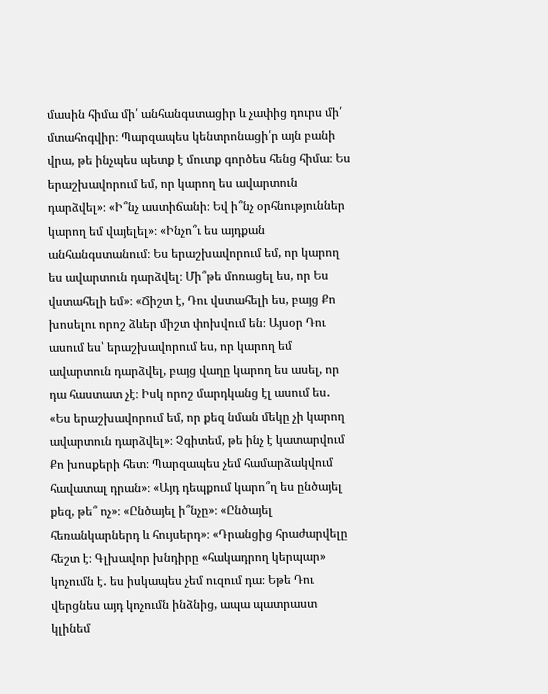մասին հիմա մի՛ անհանգստացիր և չափից դուրս մի՛ մտահոգվիր։ Պարզապես կենտրոնացի՛ր այն բանի վրա, թե ինչպես պետք է մուտք գործես հենց հիմա։ Ես երաշխավորում եմ, որ կարող ես ավարտուն դարձվել»։ «Ի՞նչ աստիճանի։ Եվ ի՞նչ օրհնություններ կարող եմ վայելել»։ «Ինչո՞ւ ես այդքան անհանգստանում։ Ես երաշխավորում եմ, որ կարող ես ավարտուն դարձվել։ Մի՞թե մոռացել ես, որ Ես վստահելի եմ»։ «Ճիշտ է, Դու վստահելի ես, բայց Քո խոսելու որոշ ձևեր միշտ փոխվում են։ Այսօր Դու ասում ես՝ երաշխավորում ես, որ կարող եմ ավարտուն դարձվել, բայց վաղը կարող ես ասել, որ դա հաստատ չէ։ Իսկ որոշ մարդկանց էլ ասում ես․ «Ես երաշխավորում եմ, որ քեզ նման մեկը չի կարող ավարտուն դարձվել»։ Չգիտեմ, թե ինչ է կատարվում Քո խոսքերի հետ։ Պարզապես չեմ համարձակվում հավատալ դրան»։ «Այդ դեպքում կարո՞ղ ես ընծայել քեզ, թե՞ ոչ»։ «Ընծայել ի՞նչը»։ «Ընծայել հեռանկարներդ և հույսերդ»։ «Դրանցից հրաժարվելը հեշտ է։ Գլխավոր խնդիրը «հակադրող կերպար» կոչումն է․ ես իսկապես չեմ ուզում դա։ Եթե Դու վերցնես այդ կոչումն ինձնից, ապա պատրաստ կլինեմ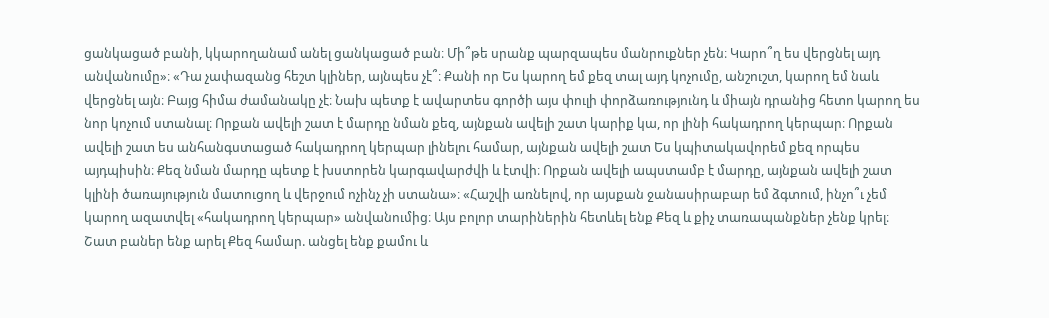ցանկացած բանի, կկարողանամ անել ցանկացած բան։ Մի՞թե սրանք պարզապես մանրուքներ չեն։ Կարո՞ղ ես վերցնել այդ անվանումը»։ «Դա չափազանց հեշտ կլիներ, այնպես չէ՞։ Քանի որ Ես կարող եմ քեզ տալ այդ կոչումը, անշուշտ, կարող եմ նաև վերցնել այն։ Բայց հիմա ժամանակը չէ։ Նախ պետք է ավարտես գործի այս փուլի փորձառությունդ և միայն դրանից հետո կարող ես նոր կոչում ստանալ։ Որքան ավելի շատ է մարդը նման քեզ, այնքան ավելի շատ կարիք կա, որ լինի հակադրող կերպար։ Որքան ավելի շատ ես անհանգստացած հակադրող կերպար լինելու համար, այնքան ավելի շատ Ես կպիտակավորեմ քեզ որպես այդպիսին։ Քեզ նման մարդը պետք է խստորեն կարգավարժվի և էտվի։ Որքան ավելի ապստամբ է մարդը, այնքան ավելի շատ կլինի ծառայություն մատուցող և վերջում ոչինչ չի ստանա»։ «Հաշվի առնելով, որ այսքան ջանասիրաբար եմ ձգտում, ինչո՞ւ չեմ կարող ազատվել «հակադրող կերպար» անվանումից։ Այս բոլոր տարիներին հետևել ենք Քեզ և քիչ տառապանքներ չենք կրել։ Շատ բաներ ենք արել Քեզ համար. անցել ենք քամու և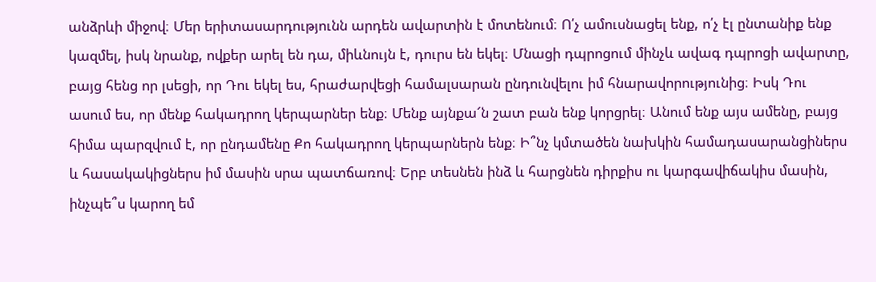անձրևի միջով։ Մեր երիտասարդությունն արդեն ավարտին է մոտենում։ Ո՛չ ամուսնացել ենք, ո՛չ էլ ընտանիք ենք կազմել, իսկ նրանք, ովքեր արել են դա, միևնույն է, դուրս են եկել։ Մնացի դպրոցում մինչև ավագ դպրոցի ավարտը, բայց հենց որ լսեցի, որ Դու եկել ես, հրաժարվեցի համալսարան ընդունվելու իմ հնարավորությունից։ Իսկ Դու ասում ես, որ մենք հակադրող կերպարներ ենք։ Մենք այնքա՜ն շատ բան ենք կորցրել։ Անում ենք այս ամենը, բայց հիմա պարզվում է, որ ընդամենը Քո հակադրող կերպարներն ենք։ Ի՞նչ կմտածեն նախկին համադասարանցիներս և հասակակիցներս իմ մասին սրա պատճառով։ Երբ տեսնեն ինձ և հարցնեն դիրքիս ու կարգավիճակիս մասին, ինչպե՞ս կարող եմ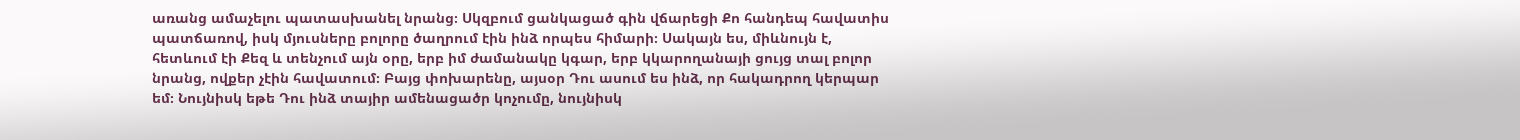առանց ամաչելու պատասխանել նրանց։ Սկզբում ցանկացած գին վճարեցի Քո հանդեպ հավատիս պատճառով, իսկ մյուսները բոլորը ծաղրում էին ինձ որպես հիմարի։ Սակայն ես, միևնույն է, հետևում էի Քեզ և տենչում այն օրը, երբ իմ ժամանակը կգար, երբ կկարողանայի ցույց տալ բոլոր նրանց, ովքեր չէին հավատում։ Բայց փոխարենը, այսօր Դու ասում ես ինձ, որ հակադրող կերպար եմ։ Նույնիսկ եթե Դու ինձ տայիր ամենացածր կոչումը, նույնիսկ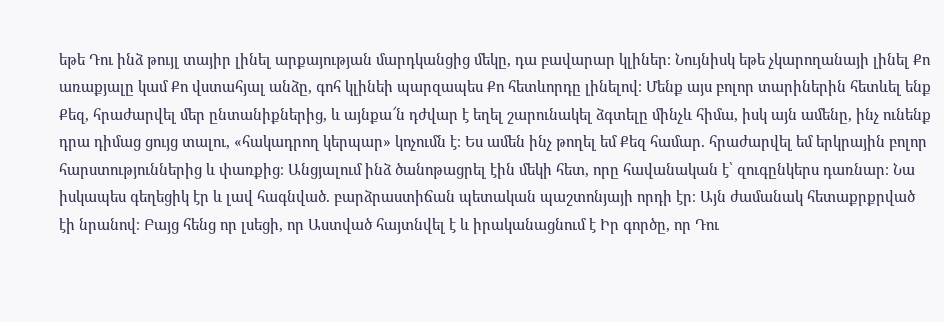եթե Դու ինձ թույլ տայիր լինել արքայության մարդկանցից մեկը, դա բավարար կլիներ։ Նույնիսկ եթե չկարողանայի լինել Քո առաքյալը կամ Քո վստահյալ անձը, գոհ կլինեի պարզապես Քո հետևորդը լինելով։ Մենք այս բոլոր տարիներին հետևել ենք Քեզ, հրաժարվել մեր ընտանիքներից, և այնքա՜ն դժվար է եղել շարունակել ձգտելը մինչև հիմա, իսկ այն ամենը, ինչ ունենք դրա դիմաց ցույց տալու, «հակադրող կերպար» կոչումն է։ Ես ամեն ինչ թողել եմ Քեզ համար. հրաժարվել եմ երկրային բոլոր հարստություններից և փառքից։ Անցյալում ինձ ծանոթացրել էին մեկի հետ, որը հավանական է՝ զուգընկերս դառնար։ Նա իսկապես գեղեցիկ էր և լավ հագնված. բարձրաստիճան պետական պաշտոնյայի որդի էր։ Այն ժամանակ հետաքրքրված էի նրանով։ Բայց հենց որ լսեցի, որ Աստված հայտնվել է և իրականացնում է Իր գործը, որ Դու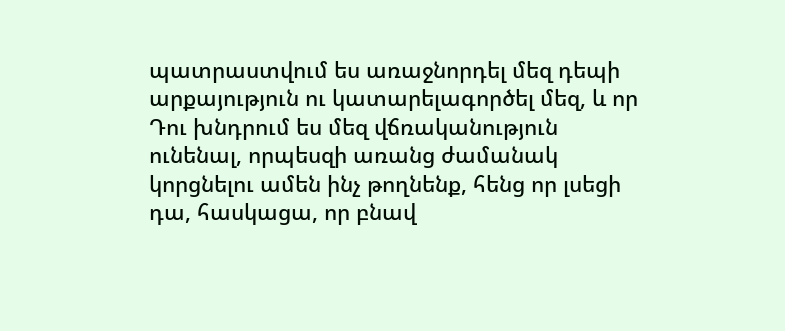պատրաստվում ես առաջնորդել մեզ դեպի արքայություն ու կատարելագործել մեզ, և որ Դու խնդրում ես մեզ վճռականություն ունենալ, որպեսզի առանց ժամանակ կորցնելու ամեն ինչ թողնենք, հենց որ լսեցի դա, հասկացա, որ բնավ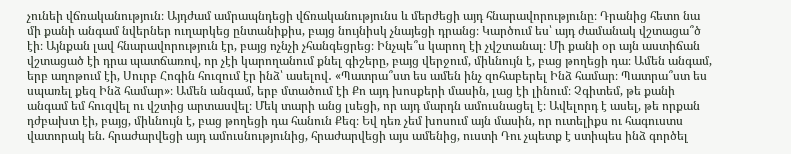չունեի վճռականություն։ Այդժամ ամրապնդեցի վճռականությունս և մերժեցի այդ հնարավորությունը։ Դրանից հետո նա մի քանի անգամ նվերներ ուղարկեց ընտանիքիս, բայց նույնիսկ չնայեցի դրանց։ Կարծում ես՝ այդ ժամանակ վշտացա՞ծ էի։ Այնքան լավ հնարավորություն էր, բայց ոչնչի չհանգեցրեց։ Ինչպե՞ս կարող էի չվշտանալ։ Մի քանի օր այն աստիճան վշտացած էի դրա պատճառով, որ չէի կարողանում քնել գիշերը, բայց վերջում, միևնույն է, բաց թողեցի դա։ Ամեն անգամ, երբ աղոթում էի, Սուրբ Հոգին հուզում էր ինձ՝ ասելով․ «Պատրա՞ստ ես ամեն ինչ զոհաբերել Ինձ համար։ Պատրա՞ստ ես սպառել քեզ Ինձ համար»։ Ամեն անգամ, երբ մտածում էի Քո այդ խոսքերի մասին, լաց էի լինում։ Չգիտեմ, թե քանի անգամ եմ հուզվել ու վշտից արտասվել։ Մեկ տարի անց լսեցի, որ այդ մարդն ամուսնացել է։ Ավելորդ է ասել, թե որքան դժբախտ էի, բայց, միևնույն է, բաց թողեցի դա հանուն Քեզ։ Եվ դեռ չեմ խոսում այն մասին, որ ուտելիքս ու հագուստս վատորակ են. հրաժարվեցի այդ ամուսնությունից, հրաժարվեցի այս ամենից, ուստի Դու չպետք է ստիպես ինձ գործել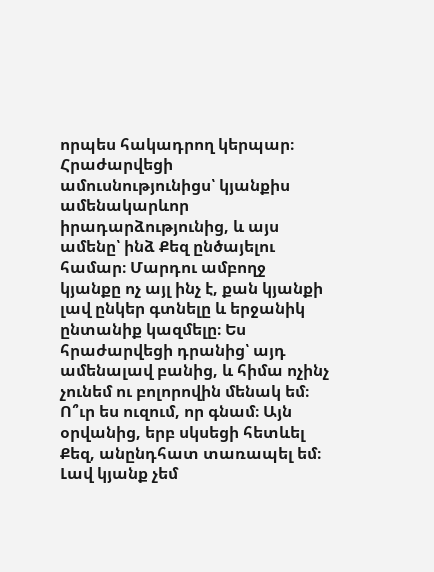որպես հակադրող կերպար։ Հրաժարվեցի ամուսնությունիցս՝ կյանքիս ամենակարևոր իրադարձությունից, և այս ամենը՝ ինձ Քեզ ընծայելու համար։ Մարդու ամբողջ կյանքը ոչ այլ ինչ է, քան կյանքի լավ ընկեր գտնելը և երջանիկ ընտանիք կազմելը։ Ես հրաժարվեցի դրանից՝ այդ ամենալավ բանից, և հիմա ոչինչ չունեմ ու բոլորովին մենակ եմ։ Ո՞ւր ես ուզում, որ գնամ։ Այն օրվանից, երբ սկսեցի հետևել Քեզ, անընդհատ տառապել եմ։ Լավ կյանք չեմ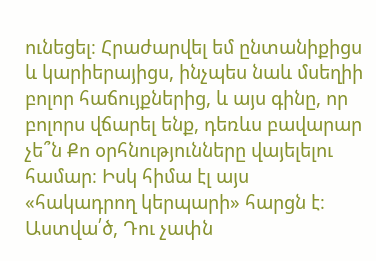ունեցել։ Հրաժարվել եմ ընտանիքիցս և կարիերայիցս, ինչպես նաև մսեղիի բոլոր հաճույքներից, և այս գինը, որ բոլորս վճարել ենք, դեռևս բավարար չե՞ն Քո օրհնությունները վայելելու համար։ Իսկ հիմա էլ այս «հակադրող կերպարի» հարցն է։ Աստվա՛ծ, Դու չափն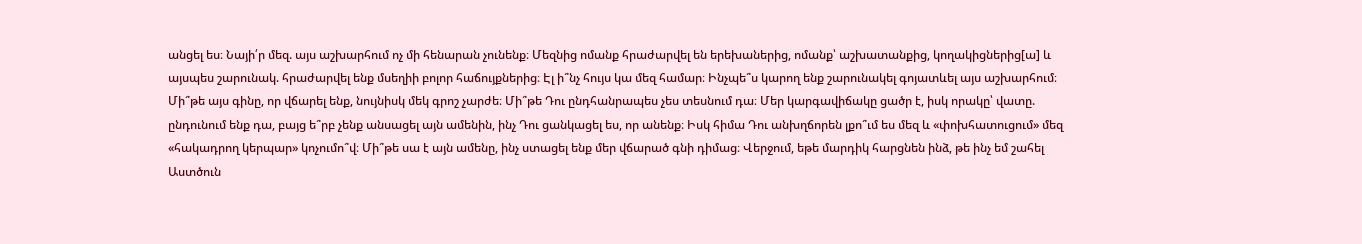անցել ես։ Նայի՛ր մեզ. այս աշխարհում ոչ մի հենարան չունենք։ Մեզնից ոմանք հրաժարվել են երեխաներից, ոմանք՝ աշխատանքից, կողակիցներից[ա] և այսպես շարունակ. հրաժարվել ենք մսեղիի բոլոր հաճույքներից։ Էլ ի՞նչ հույս կա մեզ համար։ Ինչպե՞ս կարող ենք շարունակել գոյատևել այս աշխարհում։ Մի՞թե այս գինը, որ վճարել ենք, նույնիսկ մեկ գրոշ չարժե։ Մի՞թե Դու ընդհանրապես չես տեսնում դա։ Մեր կարգավիճակը ցածր է, իսկ որակը՝ վատը. ընդունում ենք դա, բայց ե՞րբ չենք անսացել այն ամենին, ինչ Դու ցանկացել ես, որ անենք։ Իսկ հիմա Դու անխղճորեն լքո՞ւմ ես մեզ և «փոխհատուցում» մեզ «հակադրող կերպար» կոչումո՞վ։ Մի՞թե սա է այն ամենը, ինչ ստացել ենք մեր վճարած գնի դիմաց։ Վերջում, եթե մարդիկ հարցնեն ինձ, թե ինչ եմ շահել Աստծուն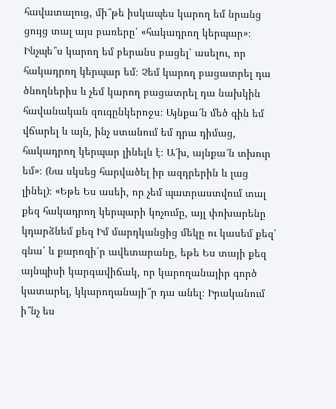հավատալուց, մի՞թե իսկապես կարող եմ նրանց ցույց տալ այս բառերը՝ «հակադրող կերպար»։ Ինչպե՞ս կարող եմ բերանս բացել՝ ասելու, որ հակադրող կերպար եմ։ Չեմ կարող բացատրել դա ծնողներիս և չեմ կարող բացատրել դա նախկին հավանական զուգընկերոջս։ Այնքա՜ն մեծ գին եմ վճարել և այն, ինչ ստանում եմ դրա դիմաց, հակադրող կերպար լինելն է։ Ա՜խ, այնքա՜ն տխուր եմ»։ (Նա սկսեց հարվածել իր ազդրերին և լաց լինել)։ «Եթե Ես ասեի, որ չեմ պատրաստվում տալ քեզ հակադրող կերպարի կոչումը, այլ փոխարենը կդարձնեմ քեզ Իմ մարդկանցից մեկը ու կասեմ քեզ՝ գնա՛ և քարոզի՛ր ավետարանը, եթե Ես տայի քեզ այնպիսի կարգավիճակ, որ կարողանայիր գործ կատարել, կկարողանայի՞ր դա անել։ Իրականում ի՞նչ ես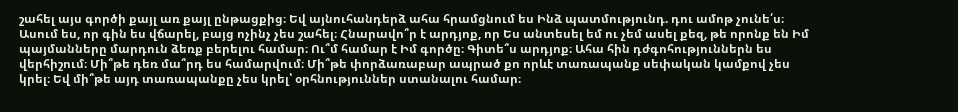շահել այս գործի քայլ առ քայլ ընթացքից։ Եվ այնուհանդերձ ահա հրամցնում ես Ինձ պատմությունդ. դու ամոթ չունե՛ս։ Ասում ես, որ գին ես վճարել, բայց ոչինչ չես շահել։ Հնարավո՞ր է արդյոք, որ Ես անտեսել եմ ու չեմ ասել քեզ, թե որոնք են Իմ պայմանները մարդուն ձեռք բերելու համար։ Ու՞մ համար է Իմ գործը։ Գիտե՞ս արդյոք։ Ահա հին դժգոհություններն ես վերհիշում։ Մի՞թե դեռ մա՞րդ ես համարվում։ Մի՞թե փորձառաբար ապրած քո որևէ տառապանք սեփական կամքով չես կրել։ Եվ մի՞թե այդ տառապանքը չես կրել՝ օրհնություններ ստանալու համար։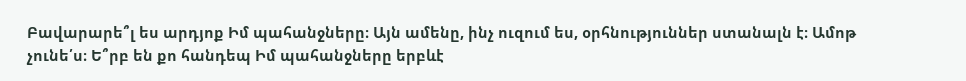Բավարարե՞լ ես արդյոք Իմ պահանջները։ Այն ամենը, ինչ ուզում ես, օրհնություններ ստանալն է։ Ամոթ չունե՛ս։ Ե՞րբ են քո հանդեպ Իմ պահանջները երբևէ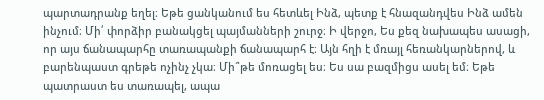պարտադրանք եղել։ Եթե ցանկանում ես հետևել Ինձ, պետք է հնազանդվես Ինձ ամեն ինչում։ Մի՛ փորձիր բանակցել պայմանների շուրջ։ Ի վերջո, Ես քեզ նախապես ասացի, որ այս ճանապարհը տառապանքի ճանապարհ է։ Այն հղի է մռայլ հեռանկարներով, և բարենպաստ գրեթե ոչինչ չկա։ Մի՞թե մոռացել ես։ Ես սա բազմիցս ասել եմ։ Եթե պատրաստ ես տառապել, ապա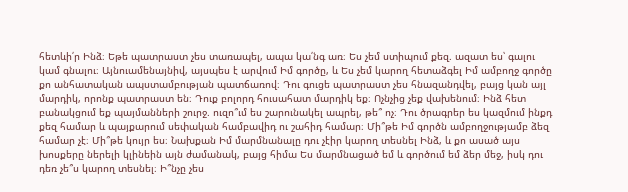հետևի՛ր Ինձ։ Եթե պատրաստ չես տառապել, ապա կա՛նգ առ։ Ես չեմ ստիպում քեզ. ազատ ես՝ գալու կամ գնալու։ Այնուամենայնիվ, այսպես է արվում Իմ գործը, և Ես չեմ կարող հետաձգել Իմ ամբողջ գործը քո անհատական ապստամբության պատճառով։ Դու գուցե պատրաստ չես հնազանդվել, բայց կան այլ մարդիկ, որոնք պատրաստ են։ Դուք բոլորդ հուսահատ մարդիկ եք։ Ոչնչից չեք վախենում։ Ինձ հետ բանակցում եք պայմանների շուրջ. ուզո՞ւմ ես շարունակել ապրել, թե՞ ոչ։ Դու ծրագրեր ես կազմում ինքդ քեզ համար և պայքարում սեփական համբավիդ ու շահիդ համար։ Մի՞թե Իմ գործն ամբողջությամբ ձեզ համար չէ։ Մի՞թե կույր ես։ Նախքան Իմ մարմնանալը դու չէիր կարող տեսնել Ինձ, և քո ասած այս խոսքերը ներելի կլինեին այն ժամանակ, բայց հիմա Ես մարմնացած եմ և գործում եմ ձեր մեջ, իսկ դու դեռ չե՞ս կարող տեսնել։ Ի՞նչը չես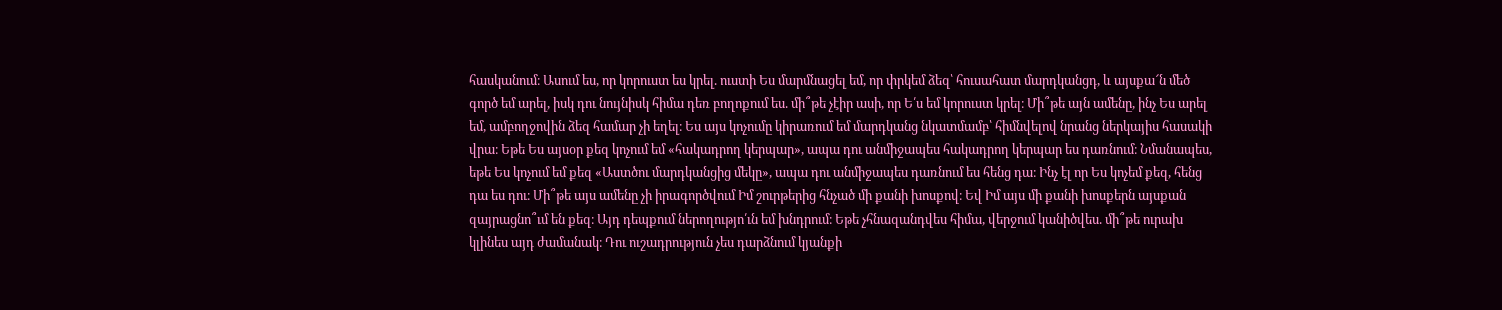հասկանում։ Ասում ես, որ կորուստ ես կրել. ուստի Ես մարմնացել եմ, որ փրկեմ ձեզ՝ հուսահատ մարդկանցդ, և այսքա՜ն մեծ գործ եմ արել, իսկ դու նույնիսկ հիմա դեռ բողոքում ես. մի՞թե չէիր ասի, որ Ե՛ս եմ կորուստ կրել։ Մի՞թե այն ամենը, ինչ Ես արել եմ, ամբողջովին ձեզ համար չի եղել։ Ես այս կոչումը կիրառում եմ մարդկանց նկատմամբ՝ հիմնվելով նրանց ներկայիս հասակի վրա։ Եթե Ես այսօր քեզ կոչում եմ «հակադրող կերպար», ապա դու անմիջապես հակադրող կերպար ես դառնում։ Նմանապես, եթե Ես կոչում եմ քեզ «Աստծու մարդկանցից մեկը», ապա դու անմիջապես դառնում ես հենց դա։ Ինչ էլ որ Ես կոչեմ քեզ, հենց դա ես դու։ Մի՞թե այս ամենը չի իրագործվում Իմ շուրթերից հնչած մի քանի խոսքով։ Եվ Իմ այս մի քանի խոսքերն այսքան զայրացնո՞ւմ են քեզ։ Այդ դեպքում ներողությո՛ւն եմ խնդրում։ Եթե չհնազանդվես հիմա, վերջում կանիծվես. մի՞թե ուրախ կլինես այդ ժամանակ։ Դու ուշադրություն չես դարձնում կյանքի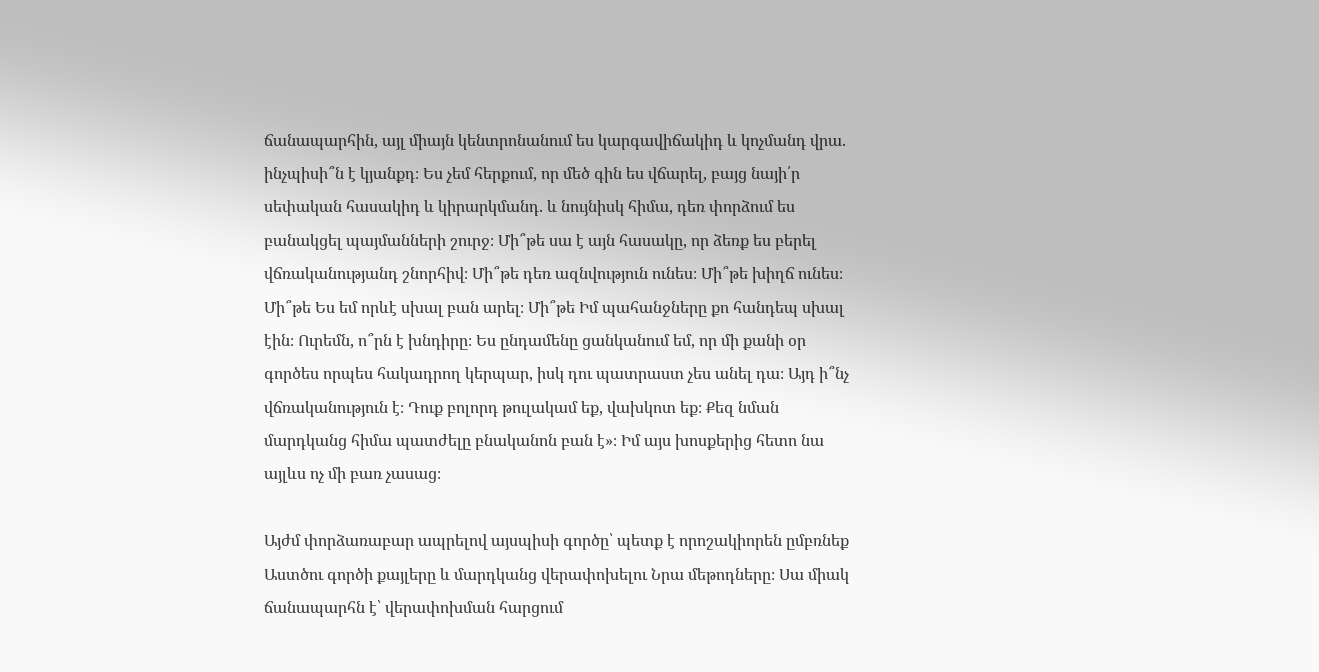ճանապարհին, այլ միայն կենտրոնանում ես կարգավիճակիդ և կոչմանդ վրա. ինչպիսի՞ն է կյանքդ։ Ես չեմ հերքում, որ մեծ գին ես վճարել, բայց նայի՛ր սեփական հասակիդ և կիրարկմանդ. և նույնիսկ հիմա, դեռ փորձում ես բանակցել պայմանների շուրջ։ Մի՞թե սա է այն հասակը, որ ձեռք ես բերել վճռականությանդ շնորհիվ։ Մի՞թե դեռ ազնվություն ունես։ Մի՞թե խիղճ ունես։ Մի՞թե Ես եմ որևէ սխալ բան արել։ Մի՞թե Իմ պահանջները քո հանդեպ սխալ էին։ Ուրեմն, ո՞րն է խնդիրը։ Ես ընդամենը ցանկանում եմ, որ մի քանի օր գործես որպես հակադրող կերպար, իսկ դու պատրաստ չես անել դա։ Այդ ի՞նչ վճռականություն է։ Դուք բոլորդ թուլակամ եք, վախկոտ եք։ Քեզ նման մարդկանց հիմա պատժելը բնականոն բան է»։ Իմ այս խոսքերից հետո նա այլևս ոչ մի բառ չասաց։

Այժմ փորձառաբար ապրելով այսպիսի գործը՝ պետք է որոշակիորեն ըմբռնեք Աստծու գործի քայլերը և մարդկանց վերափոխելու Նրա մեթոդները։ Սա միակ ճանապարհն է՝ վերափոխման հարցում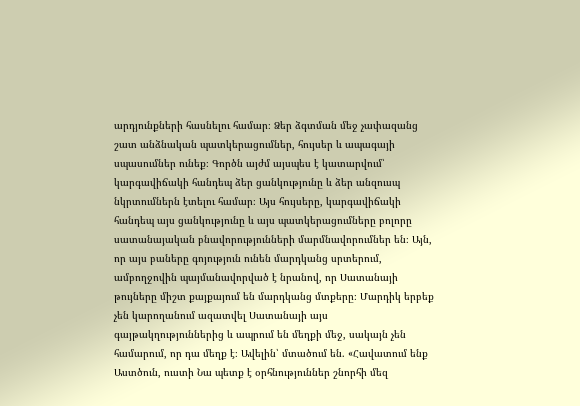արդյունքների հասնելու համար։ Ձեր ձգտման մեջ չափազանց շատ անձնական պատկերացումներ, հույսեր և ապագայի սպասումներ ունեք։ Գործն այժմ այսպես է կատարվում՝ կարգավիճակի հանդեպ ձեր ցանկությունը և ձեր անզուսպ նկրտումներն էտելու համար։ Այս հույսերը, կարգավիճակի հանդեպ այս ցանկությունը և այս պատկերացումները բոլորը սատանայական բնավորությունների մարմնավորումներ են։ Այն, որ այս բաները գոյություն ունեն մարդկանց սրտերում, ամբողջովին պայմանավորված է նրանով, որ Սատանայի թույները միշտ քայքայում են մարդկանց մտքերը։ Մարդիկ երբեք չեն կարողանում ազատվել Սատանայի այս գայթակղություններից և ապրում են մեղքի մեջ, սակայն չեն համարում, որ դա մեղք է։ Ավելին՝ մտածում են. «Հավատում ենք Աստծուն, ուստի Նա պետք է օրհնություններ շնորհի մեզ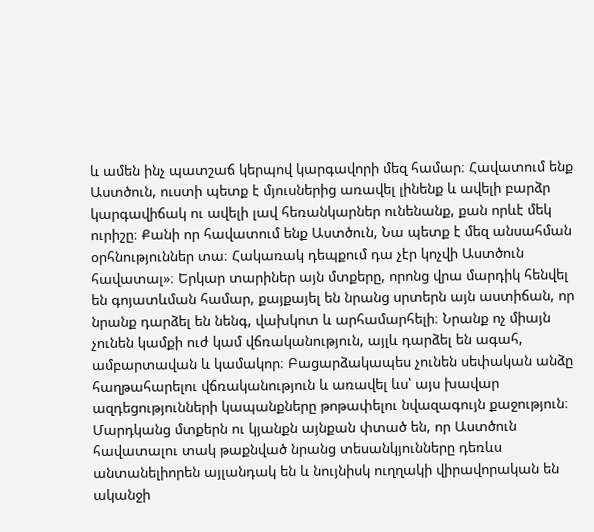և ամեն ինչ պատշաճ կերպով կարգավորի մեզ համար։ Հավատում ենք Աստծուն, ուստի պետք է մյուսներից առավել լինենք և ավելի բարձր կարգավիճակ ու ավելի լավ հեռանկարներ ունենանք, քան որևէ մեկ ուրիշը։ Քանի որ հավատում ենք Աստծուն, Նա պետք է մեզ անսահման օրհնություններ տա։ Հակառակ դեպքում դա չէր կոչվի Աստծուն հավատալ»։ Երկար տարիներ այն մտքերը, որոնց վրա մարդիկ հենվել են գոյատևման համար, քայքայել են նրանց սրտերն այն աստիճան, որ նրանք դարձել են նենգ, վախկոտ և արհամարհելի։ Նրանք ոչ միայն չունեն կամքի ուժ կամ վճռականություն, այլև դարձել են ագահ, ամբարտավան և կամակոր։ Բացարձակապես չունեն սեփական անձը հաղթահարելու վճռականություն և առավել ևս՝ այս խավար ազդեցությունների կապանքները թոթափելու նվազագույն քաջություն։ Մարդկանց մտքերն ու կյանքն այնքան փտած են, որ Աստծուն հավատալու տակ թաքնված նրանց տեսանկյունները դեռևս անտանելիորեն այլանդակ են և նույնիսկ ուղղակի վիրավորական են ականջի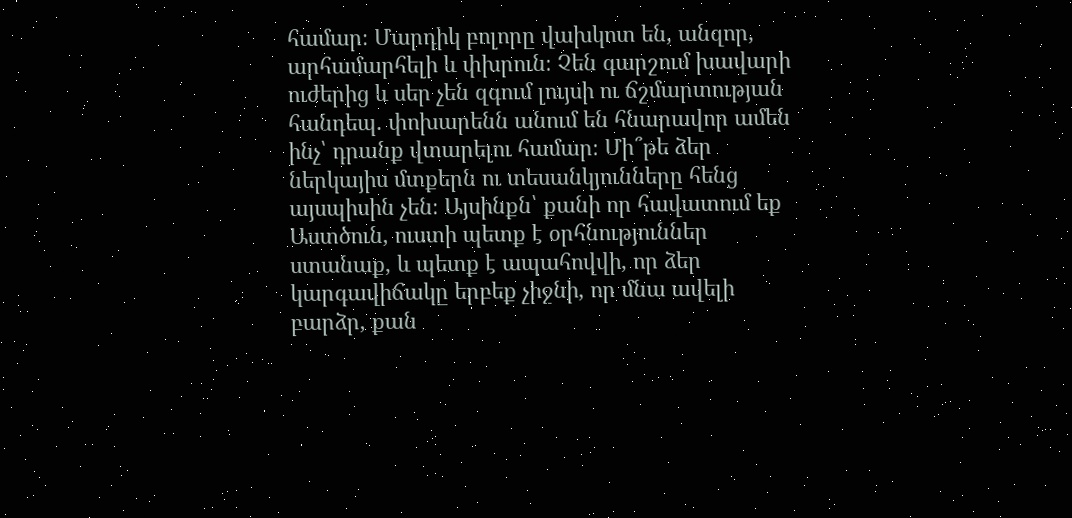համար։ Մարդիկ բոլորը վախկոտ են, անզոր, արհամարհելի և փխրուն։ Չեն գարշում խավարի ուժերից և սեր չեն զգում լույսի ու ճշմարտության հանդեպ. փոխարենն անում են հնարավոր ամեն ինչ՝ դրանք վտարելու համար։ Մի՞թե ձեր ներկայիս մտքերն ու տեսանկյունները հենց այսպիսին չեն։ Այսինքն՝ քանի որ հավատում եք Աստծուն, ուստի պետք է օրհնություններ ստանաք, և պետք է ապահովվի, որ ձեր կարգավիճակը երբեք չիջնի, որ մնա ավելի բարձր, քան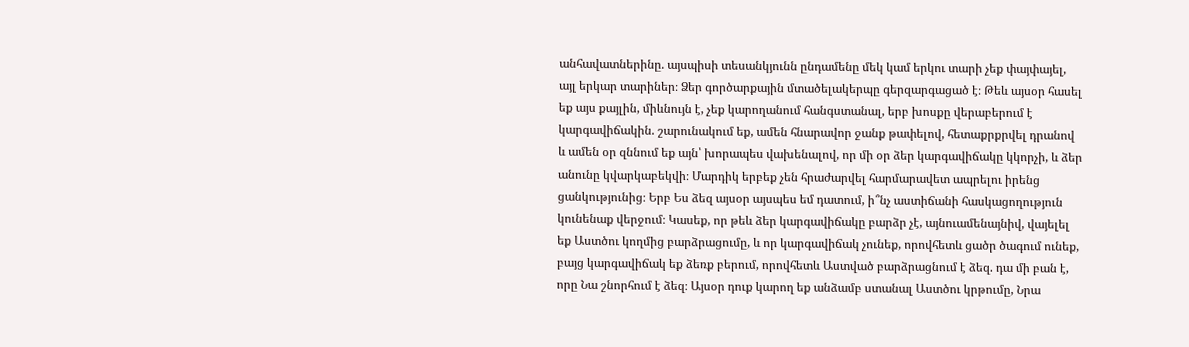անհավատներինը. այսպիսի տեսանկյունն ընդամենը մեկ կամ երկու տարի չեք փայփայել, այլ երկար տարիներ։ Ձեր գործարքային մտածելակերպը գերզարգացած է։ Թեև այսօր հասել եք այս քայլին, միևնույն է, չեք կարողանում հանգստանալ, երբ խոսքը վերաբերում է կարգավիճակին. շարունակում եք, ամեն հնարավոր ջանք թափելով, հետաքրքրվել դրանով և ամեն օր զննում եք այն՝ խորապես վախենալով, որ մի օր ձեր կարգավիճակը կկորչի, և ձեր անունը կվարկաբեկվի։ Մարդիկ երբեք չեն հրաժարվել հարմարավետ ապրելու իրենց ցանկությունից։ Երբ Ես ձեզ այսօր այսպես եմ դատում, ի՞նչ աստիճանի հասկացողություն կունենաք վերջում։ Կասեք, որ թեև ձեր կարգավիճակը բարձր չէ, այնուամենայնիվ, վայելել եք Աստծու կողմից բարձրացումը, և որ կարգավիճակ չունեք, որովհետև ցածր ծագում ունեք, բայց կարգավիճակ եք ձեռք բերում, որովհետև Աստված բարձրացնում է ձեզ. դա մի բան է, որը Նա շնորհում է ձեզ։ Այսօր դուք կարող եք անձամբ ստանալ Աստծու կրթումը, Նրա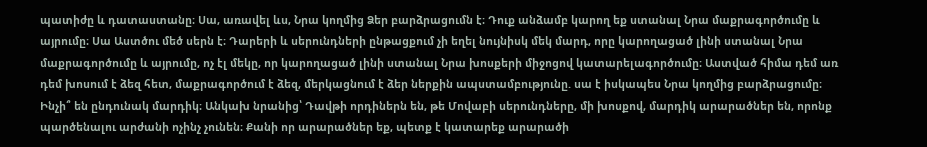պատիժը և դատաստանը։ Սա, առավել ևս, Նրա կողմից Ձեր բարձրացումն է։ Դուք անձամբ կարող եք ստանալ Նրա մաքրագործումը և այրումը։ Սա Աստծու մեծ սերն է։ Դարերի և սերունդների ընթացքում չի եղել նույնիսկ մեկ մարդ, որը կարողացած լինի ստանալ Նրա մաքրագործումը և այրումը, ոչ էլ մեկը, որ կարողացած լինի ստանալ Նրա խոսքերի միջոցով կատարելագործումը։ Աստված հիմա դեմ առ դեմ խոսում է ձեզ հետ, մաքրագործում է ձեզ, մերկացնում է ձեր ներքին ապստամբությունը. սա է իսկապես Նրա կողմից բարձրացումը։ Ինչի՞ են ընդունակ մարդիկ։ Անկախ նրանից՝ Դավթի որդիներն են, թե Մովաբի սերունդները, մի խոսքով, մարդիկ արարածներ են, որոնք պարծենալու արժանի ոչինչ չունեն։ Քանի որ արարածներ եք, պետք է կատարեք արարածի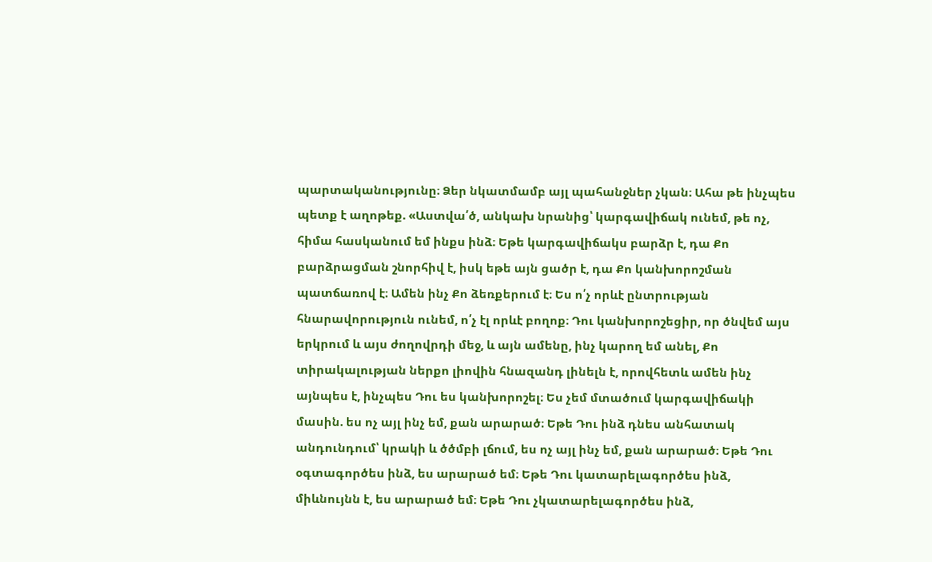պարտականությունը։ Ձեր նկատմամբ այլ պահանջներ չկան։ Ահա թե ինչպես պետք է աղոթեք. «Աստվա՛ծ, անկախ նրանից՝ կարգավիճակ ունեմ, թե ոչ, հիմա հասկանում եմ ինքս ինձ։ Եթե կարգավիճակս բարձր է, դա Քո բարձրացման շնորհիվ է, իսկ եթե այն ցածր է, դա Քո կանխորոշման պատճառով է։ Ամեն ինչ Քո ձեռքերում է։ Ես ո՛չ որևէ ընտրության հնարավորություն ունեմ, ո՛չ էլ որևէ բողոք։ Դու կանխորոշեցիր, որ ծնվեմ այս երկրում և այս ժողովրդի մեջ, և այն ամենը, ինչ կարող եմ անել, Քո տիրակալության ներքո լիովին հնազանդ լինելն է, որովհետև ամեն ինչ այնպես է, ինչպես Դու ես կանխորոշել։ Ես չեմ մտածում կարգավիճակի մասին. ես ոչ այլ ինչ եմ, քան արարած։ Եթե Դու ինձ դնես անհատակ անդունդում՝ կրակի և ծծմբի լճում, ես ոչ այլ ինչ եմ, քան արարած։ Եթե Դու օգտագործես ինձ, ես արարած եմ։ Եթե Դու կատարելագործես ինձ, միևնույնն է, ես արարած եմ։ Եթե Դու չկատարելագործես ինձ,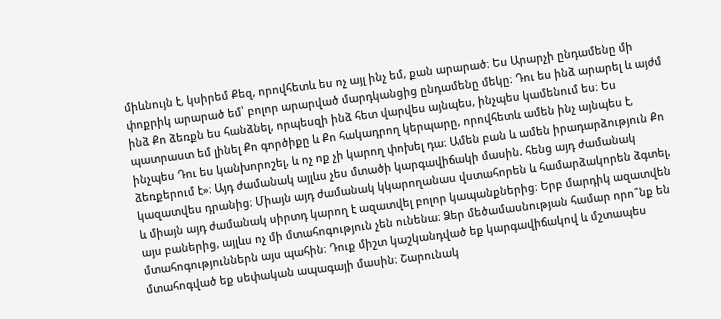միևնույն է, կսիրեմ Քեզ, որովհետև ես ոչ այլ ինչ եմ, քան արարած։ Ես Արարչի ընդամենը մի փոքրիկ արարած եմ՝ բոլոր արարված մարդկանցից ընդամենը մեկը։ Դու ես ինձ արարել և այժմ ինձ Քո ձեռքն ես հանձնել, որպեսզի ինձ հետ վարվես այնպես, ինչպես կամենում ես։ Ես պատրաստ եմ լինել Քո գործիքը և Քո հակադրող կերպարը, որովհետև ամեն ինչ այնպես է, ինչպես Դու ես կանխորոշել, և ոչ ոք չի կարող փոխել դա։ Ամեն բան և ամեն իրադարձություն Քո ձեռքերում է»։ Այդ ժամանակ այլևս չես մտածի կարգավիճակի մասին. հենց այդ ժամանակ կազատվես դրանից։ Միայն այդ ժամանակ կկարողանաս վստահորեն և համարձակորեն ձգտել, և միայն այդ ժամանակ սիրտդ կարող է ազատվել բոլոր կապանքներից։ Երբ մարդիկ ազատվեն այս բաներից, այլևս ոչ մի մտահոգություն չեն ունենա։ Ձեր մեծամասնության համար որո՞նք են մտահոգություններն այս պահին։ Դուք միշտ կաշկանդված եք կարգավիճակով և մշտապես մտահոգված եք սեփական ապագայի մասին։ Շարունակ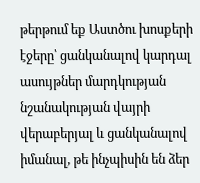թերթում եք Աստծու խոսքերի էջերը՝ ցանկանալով կարդալ ասույթներ մարդկության նշանակության վայրի վերաբերյալ և ցանկանալով իմանալ, թե ինչպիսին են ձեր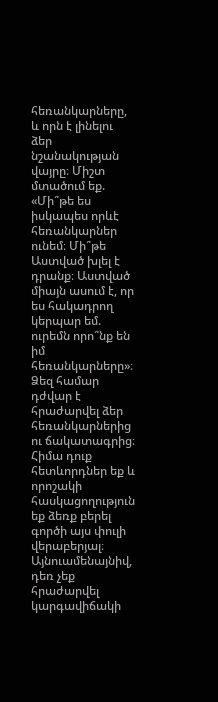հեռանկարները, և որն է լինելու ձեր նշանակության վայրը։ Միշտ մտածում եք. «Մի՞թե ես իսկապես որևէ հեռանկարներ ունեմ։ Մի՞թե Աստված խլել է դրանք։ Աստված միայն ասում է, որ ես հակադրող կերպար եմ. ուրեմն որո՞նք են իմ հեռանկարները»։ Ձեզ համար դժվար է հրաժարվել ձեր հեռանկարներից ու ճակատագրից։ Հիմա դուք հետևորդներ եք և որոշակի հասկացողություն եք ձեռք բերել գործի այս փուլի վերաբերյալ։ Այնուամենայնիվ, դեռ չեք հրաժարվել կարգավիճակի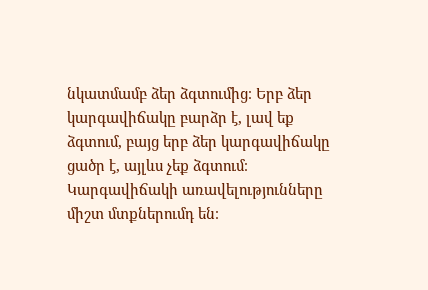նկատմամբ ձեր ձգտումից։ Երբ ձեր կարգավիճակը բարձր է, լավ եք ձգտում, բայց երբ ձեր կարգավիճակը ցածր է, այլևս չեք ձգտում։ Կարգավիճակի առավելությունները միշտ մտքներումդ են։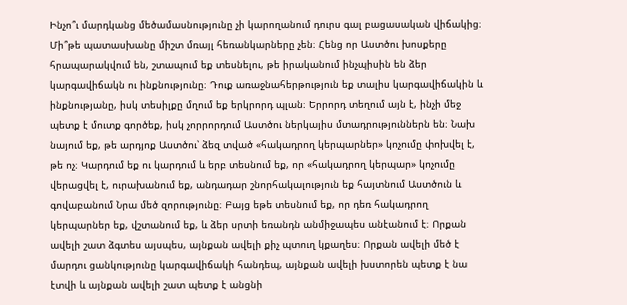Ինչո՞ւ մարդկանց մեծամասնությունը չի կարողանում դուրս գալ բացասական վիճակից։ Մի՞թե պատասխանը միշտ մռայլ հեռանկարները չեն։ Հենց որ Աստծու խոսքերը հրապարակվում են, շտապում եք տեսնելու, թե իրականում ինչպիսին են ձեր կարգավիճակն ու ինքնությունը։ Դուք առաջնահերթություն եք տալիս կարգավիճակին և ինքնությանը, իսկ տեսիլքը մղում եք երկրորդ պլան։ Երրորդ տեղում այն է, ինչի մեջ պետք է մուտք գործեք, իսկ չորրորդում Աստծու ներկայիս մտադրություններն են։ Նախ նայում եք, թե արդյոք Աստծու՝ ձեզ տված «հակադրող կերպարներ» կոչումը փոխվել է, թե ոչ։ Կարդում եք ու կարդում և երբ տեսնում եք, որ «հակադրող կերպար» կոչումը վերացվել է, ուրախանում եք, անդադար շնորհակալություն եք հայտնում Աստծուն և գովաբանում Նրա մեծ զորությունը։ Բայց եթե տեսնում եք, որ դեռ հակադրող կերպարներ եք, վշտանում եք, և ձեր սրտի եռանդն անմիջապես անէանում է։ Որքան ավելի շատ ձգտես այսպես, այնքան ավելի քիչ պտուղ կքաղես։ Որքան ավելի մեծ է մարդու ցանկությունը կարգավիճակի հանդեպ, այնքան ավելի խստորեն պետք է նա էտվի և այնքան ավելի շատ պետք է անցնի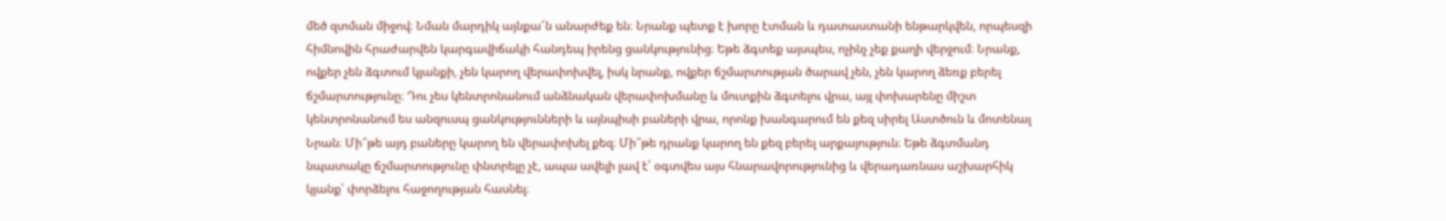մեծ զտման միջով։ Նման մարդիկ այնքա՜ն անարժեք են։ Նրանք պետք է խորը էտման և դատաստանի ենթարկվեն, որպեսզի հիմնովին հրաժարվեն կարգավիճակի հանդեպ իրենց ցանկությունից։ Եթե ձգտեք այսպես, ոչինչ չեք քաղի վերջում։ Նրանք, ովքեր չեն ձգտում կյանքի, չեն կարող վերափոխվել, իսկ նրանք, ովքեր ճշմարտության ծարավ չեն, չեն կարող ձեռք բերել ճշմարտությունը։ Դու չես կենտրոնանում անձնական վերափոխմանը և մուտքին ձգտելու վրա, այլ փոխարենը միշտ կենտրոնանում ես անզուսպ ցանկությունների և այնպիսի բաների վրա, որոնք խանգարում են քեզ սիրել Աստծուն և մոտենալ Նրան։ Մի՞թե այդ բաները կարող են վերափոխել քեզ։ Մի՞թե դրանք կարող են քեզ բերել արքայություն։ Եթե ձգտմանդ նպատակը ճշմարտությունը փնտրելը չէ, ապա ավելի լավ է՝ օգտվես այս հնարավորությունից և վերադառնաս աշխարհիկ կյանք՝ փորձելու հաջողության հասնել։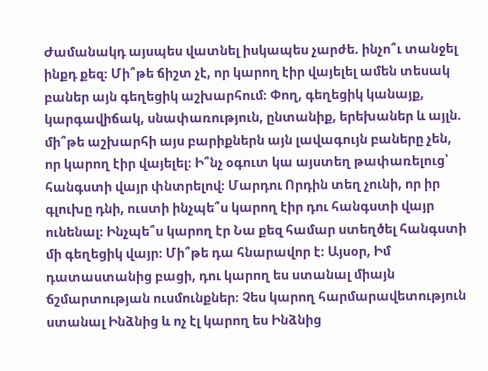Ժամանակդ այսպես վատնել իսկապես չարժե. ինչո՞ւ տանջել ինքդ քեզ։ Մի՞թե ճիշտ չէ, որ կարող էիր վայելել ամեն տեսակ բաներ այն գեղեցիկ աշխարհում։ Փող, գեղեցիկ կանայք, կարգավիճակ, սնափառություն, ընտանիք, երեխաներ և այլն. մի՞թե աշխարհի այս բարիքներն այն լավագույն բաները չեն, որ կարող էիր վայելել։ Ի՞նչ օգուտ կա այստեղ թափառելուց՝ հանգստի վայր փնտրելով։ Մարդու Որդին տեղ չունի, որ իր գլուխը դնի, ուստի ինչպե՞ս կարող էիր դու հանգստի վայր ունենալ։ Ինչպե՞ս կարող էր Նա քեզ համար ստեղծել հանգստի մի գեղեցիկ վայր։ Մի՞թե դա հնարավոր է։ Այսօր, Իմ դատաստանից բացի, դու կարող ես ստանալ միայն ճշմարտության ուսմունքներ։ Չես կարող հարմարավետություն ստանալ Ինձնից և ոչ էլ կարող ես Ինձնից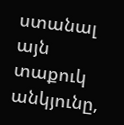ստանալ այն տաքուկ անկյունը,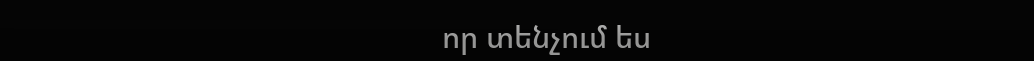որ տենչում ես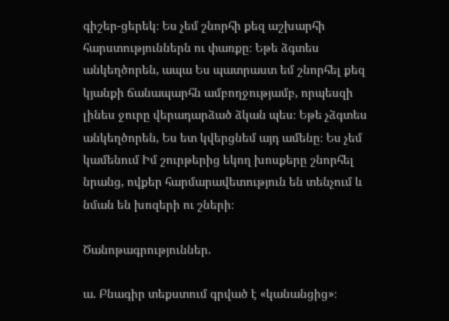գիշեր-ցերեկ։ Ես չեմ շնորհի քեզ աշխարհի հարստություններն ու փառքը։ Եթե ձգտես անկեղծորեն, ապա Ես պատրաստ եմ շնորհել քեզ կյանքի ճանապարհն ամբողջությամբ, որպեսզի լինես ջուրը վերադարձած ձկան պես։ Եթե չձգտես անկեղծորեն, Ես ետ կվերցնեմ այդ ամենը։ Ես չեմ կամենում Իմ շուրթերից եկող խոսքերը շնորհել նրանց, ովքեր հարմարավետություն են տենչում և նման են խոզերի ու շների։

Ծանոթագրություններ.

ա. Բնագիր տեքստում գրված է «կանանցից»։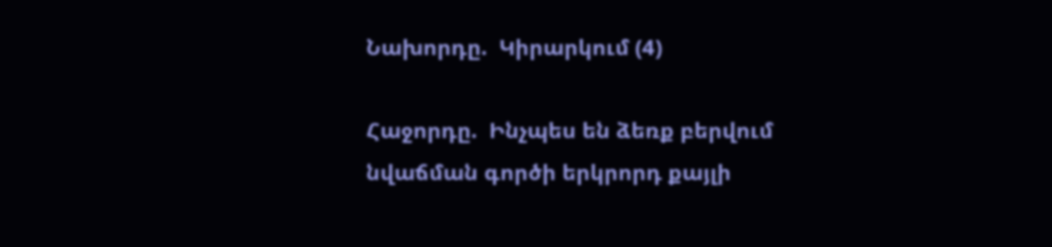Նախորդը.  Կիրարկում (4)

Հաջորդը.  Ինչպես են ձեռք բերվում նվաճման գործի երկրորդ քայլի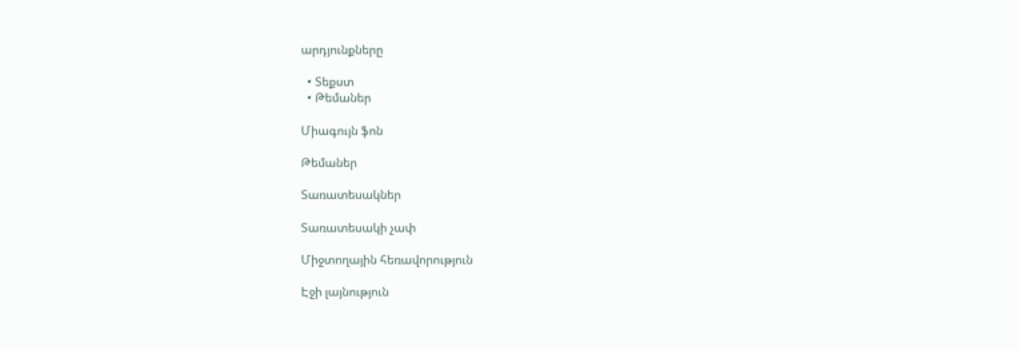արդյունքները

  • Տեքստ
  • Թեմաներ

Միագույն ֆոն

Թեմաներ

Տառատեսակներ

Տառատեսակի չափ

Միջտողային հեռավորություն

Էջի լայնություն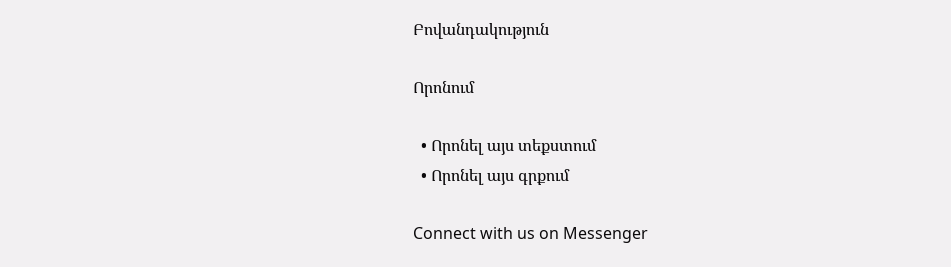Բովանդակություն

Որոնում

  • Որոնել այս տեքստում
  • Որոնել այս գրքում

Connect with us on Messenger